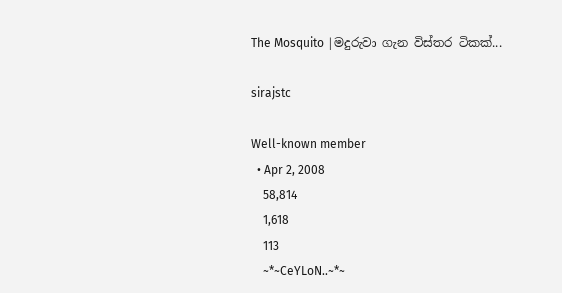The Mosquito |මදුරුවා ගැන විස්තර ටිකක්...

sirajstc

Well-known member
  • Apr 2, 2008
    58,814
    1,618
    113
    ~*~CeYLoN..~*~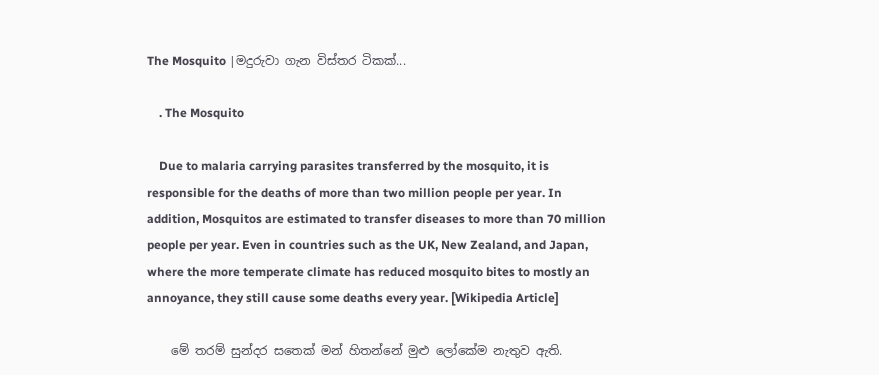The Mosquito |මදුරුවා ගැන විස්තර ටිකක්...

    . The Mosquito

    Due to malaria carrying parasites transferred by the mosquito, it is responsible for the deaths of more than two million people per year. In addition, Mosquitos are estimated to transfer diseases to more than 70 million people per year. Even in countries such as the UK, New Zealand, and Japan, where the more temperate climate has reduced mosquito bites to mostly an annoyance, they still cause some deaths every year. [Wikipedia Article]

    මේ තරම් සුන්දර සතෙක් මන් හිතන්නේ මුළු ලෝකේම නැතුව ඇති.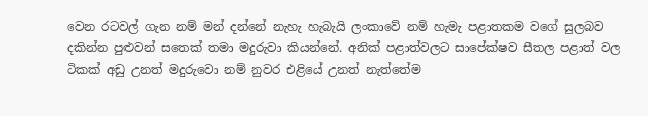වෙන රටවල් ගැන නම් මන් දන්නේ නැහැ හැබැයි ලංකාවේ නම් හැමැ පළාතකම වගේ සුලබව දකින්න පුළුවන් සතෙක් තමා මදුරුවා කියන්නේ. අනික් පළාත්වලට සාපේක්ෂව සීතල පළාත් වල ටිකක් අඩු උනත් මදුරුවො නම් නුවර එළියේ උනත් නැත්තේම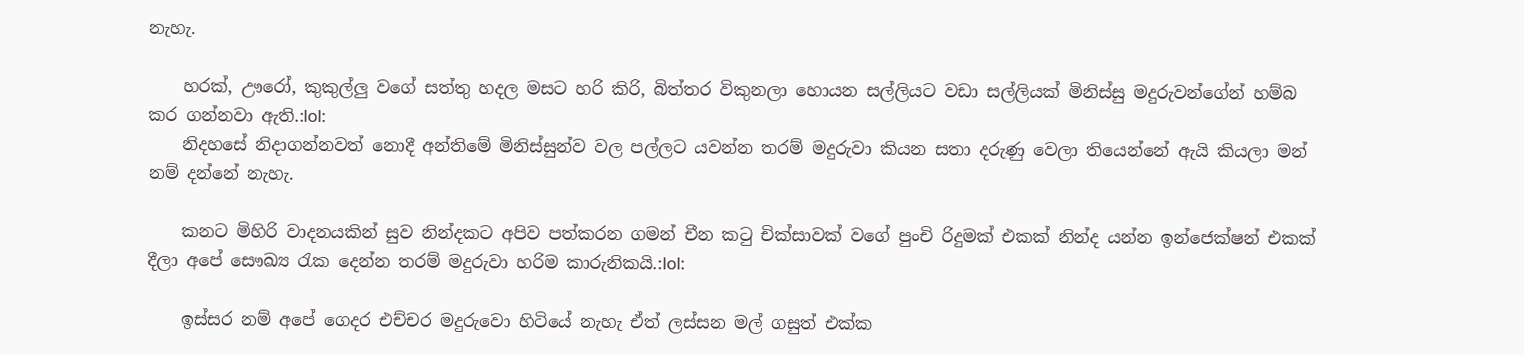නැහැ.

    හරක්, ඌරෝ, කුකුල්ලු වගේ සත්තු හදල මසට හරි කිරි, බිත්තර විකුනලා හොයන සල්ලියට වඩා සල්ලියක් මිනිස්සු මදුරුවන්ගේන් හම්බ කර ගන්නවා ඇති.:lol:
    නිදහසේ නිදාගන්නවත් නොදී අන්තිමේ මිනිස්සුන්ව වල පල්ලට යවන්න තරම් මදුරුවා කියන සතා දරුණු වෙලා තියෙන්නේ ඇයි කියලා මන් නම් දන්නේ නැහැ.

    කනට මිහිරි වාදනයකින් සුව නින්දකට අපිව පත්කරන ගමන් චීන කටු චික්සාවක් වගේ පුංචි රිදුමක් එකක් නින්ද යන්න ඉන්ජෙක්ෂන් එකක් දීලා අපේ සෞඛ්‍ය රැක දෙන්න තරම් මදුරුවා හරිම කාරුනිකයි.:lol:

    ඉස්සර නම් අපේ ගෙදර එච්චර මදුරුවො හිටියේ නැහැ ඒත් ලස්සන මල් ගසුත් එක්ක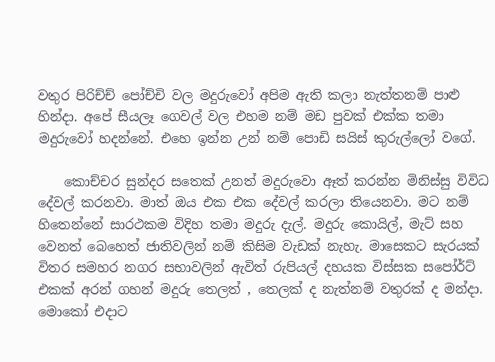වතුර පිරිච්ච් පෝච්චි වල මදුරුවෝ අපිම ඇති කලා නැත්තනම් පාළු හින්දා. අපේ සීයලෑ ගෙවල් වල එහම නම් මඩ පුවක් එක්ක තමා මදුරුවෝ හදන්නේ. එහෙ ඉන්න උන් නම් පොඩි සයිස් කුරුල්ලෝ වගේ.

    කොච්චර සුන්දර සතෙක් උනත් මදුරුවො ඈත් කරන්න මිනිස්සු විවිධ දේවල් කරනවා. මාත් ඔය එක එක දේවල් කරලා තියෙනවා. මට නම් හිතෙන්නේ සාරථකම විදිහ තමා මදුරු දැල්. මදුරු කොයිල්, මැට් සහ වෙනත් බෙහෙත් ජාතිවලින් නම් කිසිම වැඩක් නැහැ. මාසෙකට සැරයක් විතර සමහර නගර සභාවලින් ඇවිත් රුපියල් දහයක විස්සක සපෝර්ට් එකක් අරන් ගහන් මදුරු තෙලත් , තෙලක් ද නැත්නම් වතුරක් ද මන්දා. මොකෝ එදාට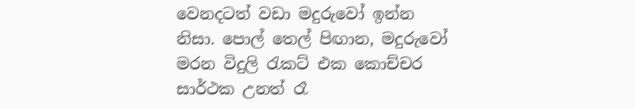වෙනදටත් වඩා මදුරුවෝ ඉන්න නිසා. පොල් තෙල් පිඟාන, මදුරුවෝ මරන විදුලි රැකට් එක කොච්චර සාර්ථක උනත් රෑ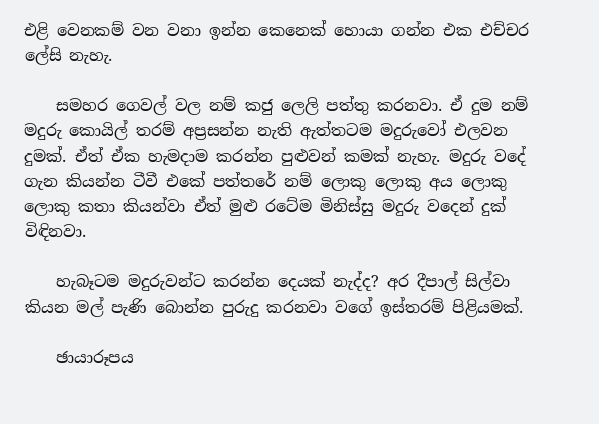එළි වෙනකම් වන වනා ඉන්න කෙනෙක් හොයා ගන්න එක එච්චර ලේසි නැහැ.

    සමහර ගෙවල් වල නම් කජු ලෙලි පත්තු කරනවා. ඒ දුම නම් මදුරු කොයිල් තරම් අප්‍රසන්න නැති ඇත්තටම මදුරුවෝ එලවන දුමක්. ඒත් ඒක හැමදාම කරන්න පුළුවන් කමක් නැහැ. මදුරු වදේ ගැන කියන්න ටීවී එකේ පත්තරේ නම් ලොකු ලොකු අය ලොකු ලොකු කතා කියන්වා ඒත් මුළු රටේම මිනිස්සු මදුරු වදෙන් දුක් විඳිනවා.

    හැබෑටම මදුරුවන්ට කරන්න දෙයක් නැද්ද? අර දීපාල් සිල්වා කියන මල් පැණි බොන්න පුරුදු කරනවා වගේ ඉස්තරම් පිළියමක්.

    ඡායාරූපය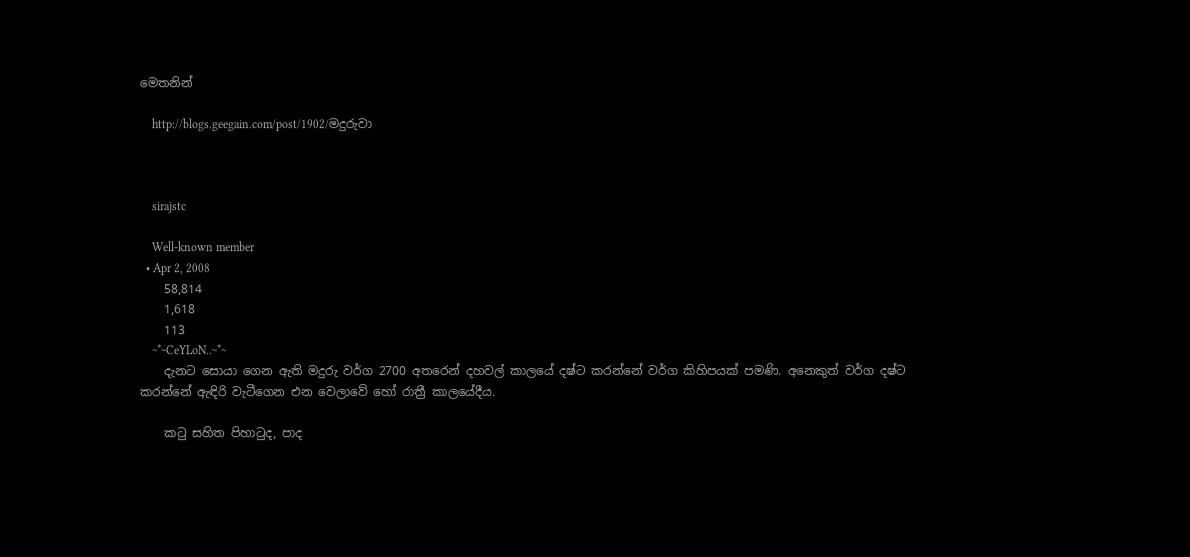මෙතනින්

    http://blogs.geegain.com/post/1902/මදුරුවා



    sirajstc

    Well-known member
  • Apr 2, 2008
    58,814
    1,618
    113
    ~*~CeYLoN..~*~
    දැනට සොයා ගෙන ඇති මදුරු වර්ග 2700 අතරෙන් දහවල් කාලයේ දෂ්ට කරන්නේ වර්ග කිහිපයක්‌ පමණි. අනෙකුත් වර්ග දෂ්ට කරන්නේ ඇඳිරි වැටීගෙන එන වෙලාවේ හෝ රාත්‍රී කාලයේදීය.

    කටු සහිත පිහාටුද, පාද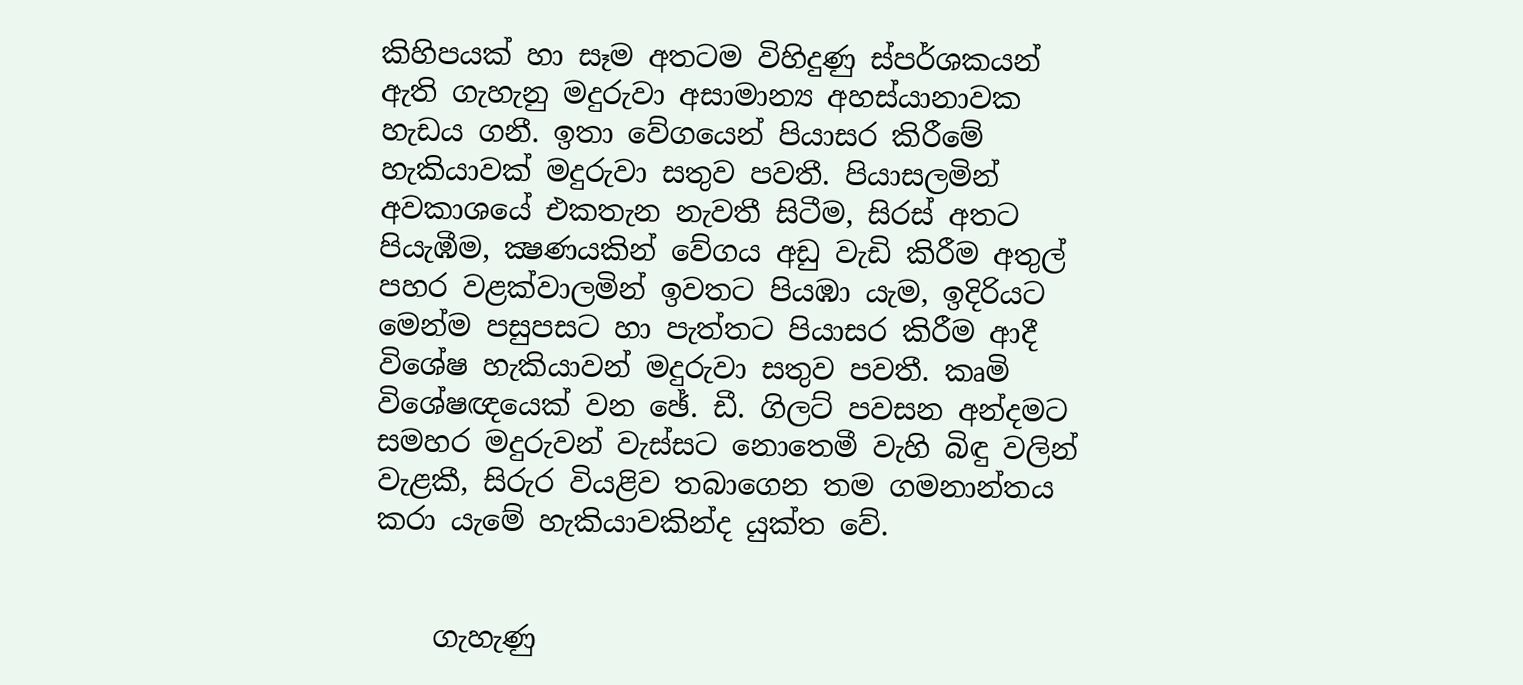කිහිපයක්‌ හා සෑම අතටම විහිදුණු ස්‌පර්ශකයන් ඇති ගැහැනු මදුරුවා අසාමාන්‍ය අහස්‌යානාවක හැඩය ගනී. ඉතා වේගයෙන් පියාසර කිරීමේ හැකියාවක්‌ මදුරුවා සතුව පවතී. පියාසලමින් අවකාශයේ එකතැන නැවතී සිටීම, සිරස්‌ අතට පියැඹීම, ක්‍ෂණයකින් වේගය අඩු වැඩි කිරීම අතුල් පහර වළක්‌වාලමින් ඉවතට පියඹා යැම, ඉදිරියට මෙන්ම පසුපසට හා පැත්තට පියාසර කිරීම ආදී විශේෂ හැකියාවන් මදුරුවා සතුව පවතී. කෘමි විශේෂඥයෙක්‌ වන ඡේ. ඩී. ගිලට්‌ පවසන අන්දමට සමහර මදුරුවන් වැස්‌සට නොතෙමී වැහි බිඳු වලින් වැළකී, සිරුර වියළිව තබාගෙන තම ගමනාන්තය කරා යැමේ හැකියාවකින්ද යුක්‌ත වේ.


    ගැහැණු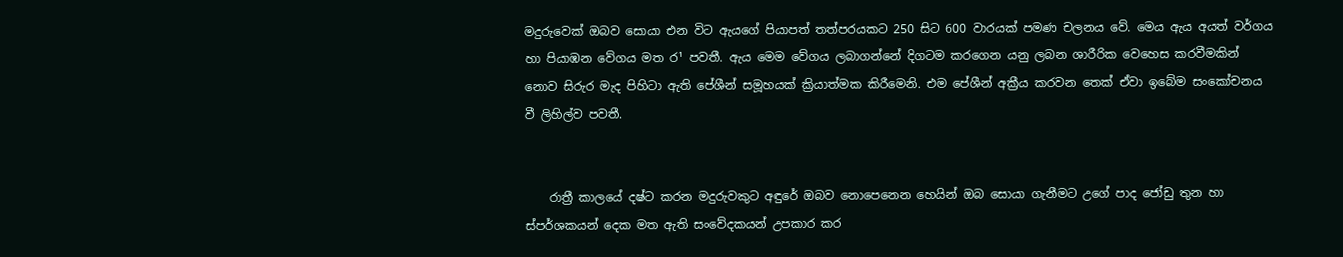මදුරුවෙක්‌ ඔබව සොයා එන විට ඇයගේ පියාපත් තත්පරයකට 250 සිට 600 වාරයක්‌ පමණ චලනය වේ. මෙය ඇය අයත් වර්ගය හා පියාඹන වේගය මත ර¹ පවතී. ඇය මෙම වේගය ලබාගන්නේ දිගටම කරගෙන යනු ලබන ශාරීරික වෙහෙස කරවීමකින් නොව සිරුර මැද පිහිටා ඇති පේශීන් සමූහයක්‌ ක්‍රියාත්මක කිරීමෙනි. එම පේශීන් අක්‍රීය කරවන තෙක්‌ ඒවා ඉබේම සංකෝචනය වී ලිහිල්ව පවතී.


    රාත්‍රී කාලයේ දෂ්ට කරන මදුරුවකුට අඳුරේ ඔබව නොපෙනෙන හෙයින් ඔබ සොයා ගැනීමට උගේ පාද ජෝඩු තුන හා ස්‌පර්ශකයන් දෙක මත ඇති සංවේදකයන් උපකාර කර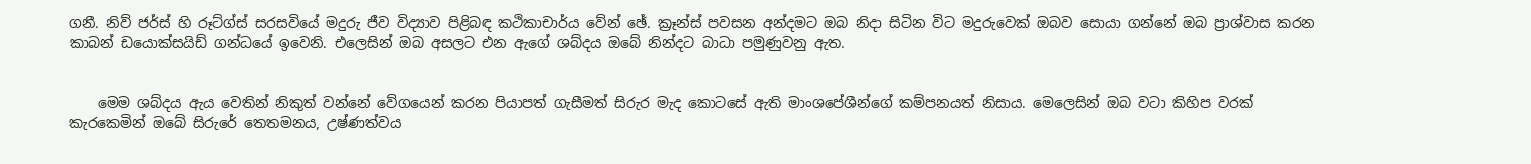ගනී. නිව් ජර්ස්‌ හි රූට්‌ග්ස්‌ සරසවියේ මදුරු ජීව විද්‍යාව පිළිබඳ කථිකාචාර්ය වේන් ඡේ. ක්‍රෑන්ස්‌ පවසන අන්දමට ඔබ නිදා සිටින විට මදුරුවෙක්‌ ඔබව සොයා ගන්නේ ඔබ ප්‍රාශ්වාස කරන කාබන් ඩයොක්‌සයිඩ් ගන්ධයේ ඉවෙනි. එලෙසින් ඔබ අසලට එන ඇගේ ශබ්දය ඔබේ නින්දට බාධා පමුණුවනු ඇත.


    මෙම ශබ්දය ඇය වෙතින් නිකුත් වන්නේ වේගයෙන් කරන පියාපත් ගැසීමත් සිරුර මැද කොටසේ ඇති මාංශපේශීන්ගේ කම්පනයත් නිසාය. මෙලෙසින් ඔබ වටා කිහිප වරක්‌ කැරකෙමින් ඔබේ සිරුරේ තෙතමනය, උෂ්ණත්වය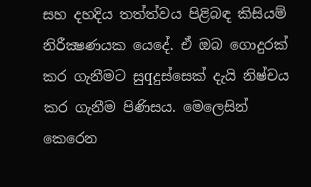සහ දහදිය තත්ත්වය පිළිබඳ කිසියම් නිරීක්‍ෂණයක යෙදේ. ඒ ඔබ ගොදුරක්‌ කර ගැනීමට සුqදුස්‌සෙක්‌ දැයි නිෂ්චය කර ගැනීම පිණිසය. මෙලෙසින් කෙරෙන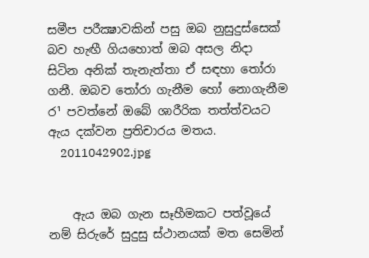සමීප පරීක්‍ෂාවකින් පසු ඔබ නුසුදුස්‌සෙක්‌ බව හැඟී ගියහොත් ඔබ අසල නිදා සිටින අනික්‌ තැනැත්තා ඒ සඳහා තෝරා ගනී. ඔබව තෝරා ගැනීම හෝ නොගැනීම ර¹ පවත්නේ ඔබේ ශාරීරික තත්ත්වයට ඇය දක්‌වන ප්‍රතිචාරය මතය.
    2011042902.jpg


    ඇය ඔබ ගැන සෑහීමකට පත්වූයේ නම් සිරුරේ සුදුසු ස්‌ථානයක්‌ මත සෙමින්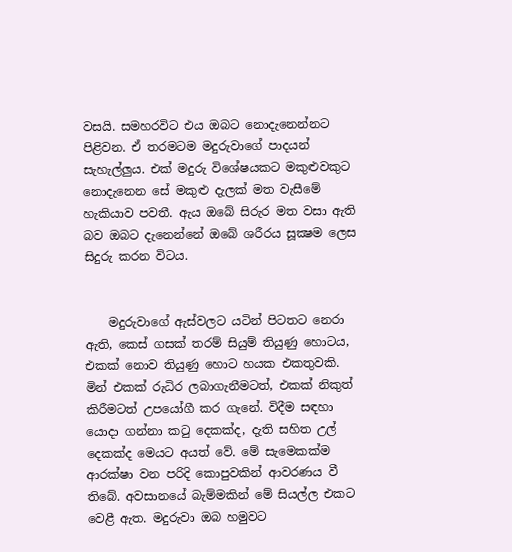වසයි. සමහරවිට එය ඔබට නොදැනෙන්නට පිළිවන. ඒ තරමටම මදුරුවාගේ පාදයන් සැහැල්ලුය. එක්‌ මදුරු විශේෂයකට මකුළුවකුට නොදැනෙන සේ මකුළු දැලක්‌ මත වැසීමේ හැකියාව පවතී. ඇය ඔබේ සිරුර මත වසා ඇති බව ඔබට දැනෙන්නේ ඔබේ ශරීරය සූක්‍ෂම ලෙස සිදුරු කරන විටය.


    මදුරුවාගේ ඇස්‌වලට යටින් පිටතට නෙරා ඇති, කෙස්‌ ගසක්‌ තරම් සියුම් තියුණු හොටය, එකක්‌ නොව තියුණු හොට හයක එකතුවකි. මින් එකක්‌ රුධිර ලබාගැනීමටත්, එකක්‌ නිකුත් කිරීමටත් උපයෝගී කර ගැනේ. විදීම සඳහා යොදා ගන්නා කටු දෙකක්‌ද, දැති සහිත උල් දෙකක්‌ද මෙයට අයත් වේ. මේ සැමෙකක්‌ම ආරක්‌ෂා වන පරිදි කොපුවකින් ආවරණය වී තිබේ. අවසානයේ බැම්මකින් මේ සියල්ල එකට වෙළී ඇත. මදුරුවා ඔබ හමුවට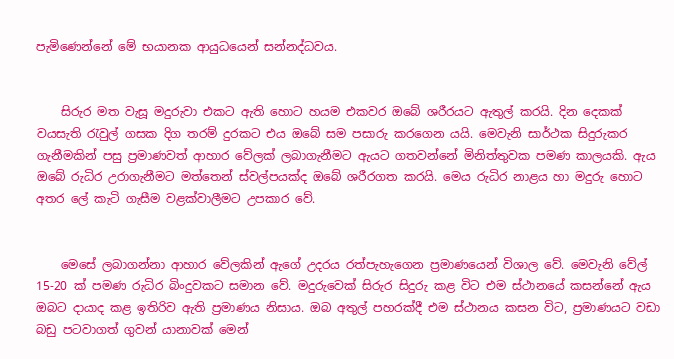පැමිණෙන්නේ මේ භයානක ආයුධයෙන් සන්නද්ධවය.


    සිරුර මත වැසූ මදුරුවා එකට ඇති හොට හයම එකවර ඔබේ ශරීරයට ඇතුල් කරයි. දින දෙකක්‌ වයසැති රැවුල් ගසක දිග තරම් දුරකට එය ඔබේ සම පසාරු කරගෙන යයි. මෙවැනි සාර්ථක සිදුරුකර ගැනීමකින් පසු ප්‍රමාණවත් ආහාර වේලක්‌ ලබාගැනීමට ඇයට ගතවන්නේ මිනිත්තුවක පමණ කාලයකි. ඇය ඔබේ රුධිර උරාගැනීමට මත්තෙන් ස්‌වල්පයක්‌ද ඔබේ ශරීරගත කරයි. මෙය රුධිර නාළය හා මදුරු හොට අතර ලේ කැටි ගැසීම වළක්‌වාලීමට උපකාර වේ.


    මෙසේ ලබාගන්නා ආහාර වේලකින් ඇගේ උදරය රත්පැහැගෙන ප්‍රමාණයෙන් විශාල වේ. මෙවැනි වේල් 15-20 ක්‌ පමණ රුධිර බිංදුවකට සමාන වේ. මදුරුවෙක්‌ සිරුර සිදුරු කළ විට එම ස්‌ථානයේ කසන්නේ ඇය ඔබට දායාද කළ ඉතිරිව ඇති ප්‍රමාණය නිසාය. ඔබ අතුල් පහරක්‌දී එම ස්‌ථානය කසන විට, ප්‍රමාණයට වඩා බඩු පටවාගත් ගුවන් යානාවක්‌ මෙන්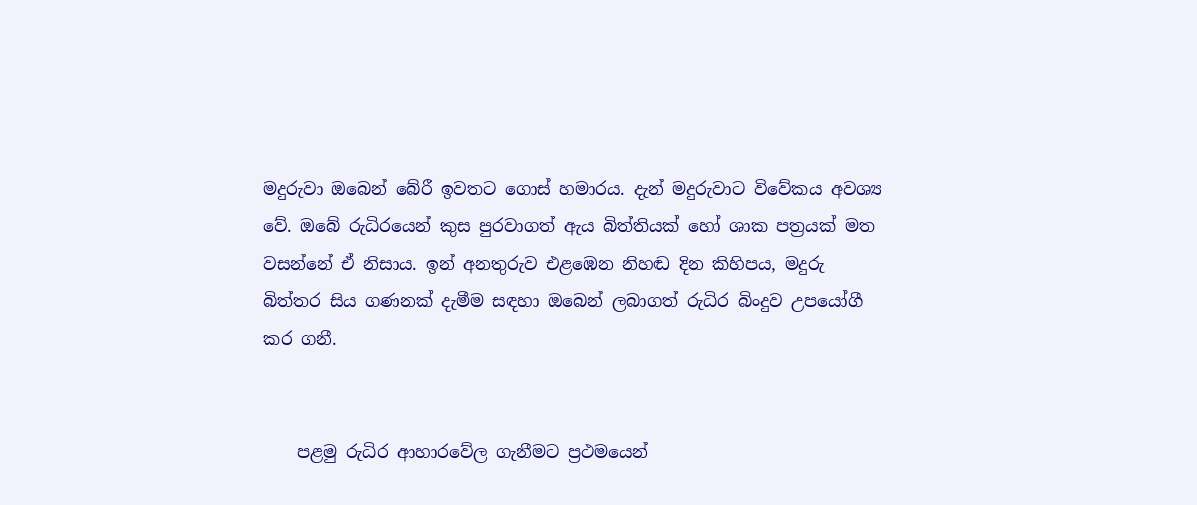මදුරුවා ඔබෙන් බේරී ඉවතට ගොස්‌ හමාරය. දැන් මදුරුවාට විවේකය අවශ්‍ය වේ. ඔබේ රුධිරයෙන් කුස පුරවාගත් ඇය බිත්තියක්‌ හෝ ශාක පත්‍රයක්‌ මත වසන්නේ ඒ නිසාය. ඉන් අනතුරුව එළඹෙන නිහඬ දින කිහිපය, මදුරු බිත්තර සිය ගණනක්‌ දැමීම සඳහා ඔබෙන් ලබාගත් රුධිර බිංදුව උපයෝගී කර ගනී.


    පළමු රුධිර ආහාරවේල ගැනීමට ප්‍රථමයෙන්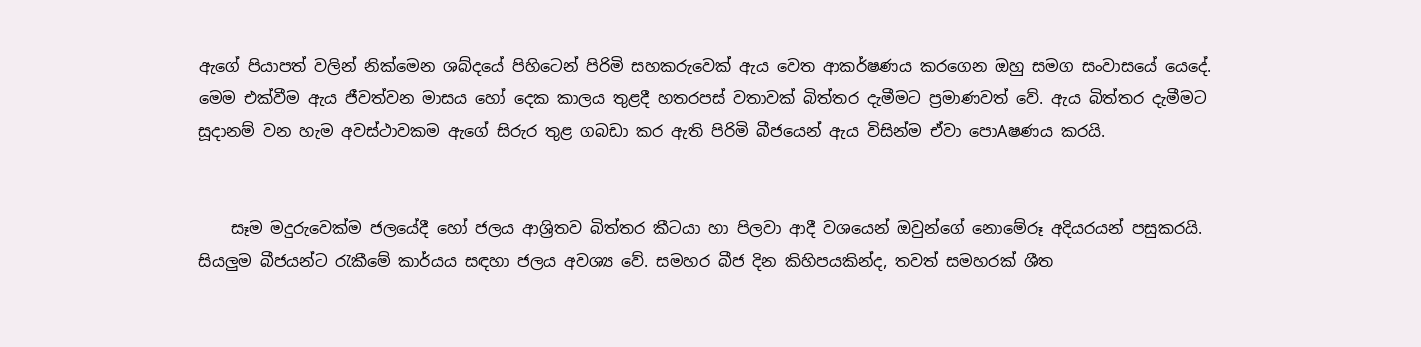ඇගේ පියාපත් වලින් නික්‌මෙන ශබ්දයේ පිහිටෙන් පිරිමි සහකරුවෙක්‌ ඇය වෙත ආකර්ෂණය කරගෙන ඔහු සමග සංවාසයේ යෙදේ. මෙම එක්‌වීම ඇය ජීවත්වන මාසය හෝ දෙක කාලය තුළදී හතරපස්‌ වතාවක්‌ බිත්තර දැමීමට ප්‍රමාණවත් වේ. ඇය බිත්තර දැමීමට සූදානම් වන හැම අවස්‌ථාවකම ඇගේ සිරුර තුළ ගබඩා කර ඇති පිරිමි බීජයෙන් ඇය විසින්ම ඒවා පොAෂණය කරයි.


    සෑම මදුරුවෙක්‌ම ජලයේදී හෝ ජලය ආශ්‍රිතව බිත්තර කීටයා හා පිලවා ආදී වශයෙන් ඔවුන්ගේ නොමේරූ අදියරයන් පසුකරයි. සියලුම බීජයන්ට රැකීමේ කාර්යය සඳහා ජලය අවශ්‍ය වේ. සමහර බීජ දින කිහිපයකින්ද, තවත් සමහරක්‌ ශීත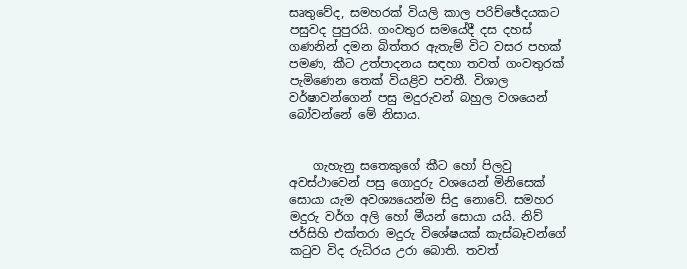සෘතුවේද, සමහරක්‌ වියලි කාල පරිච්ඡේදයකට පසුවද පුපුරයි. ගංවතුර සමයේදී දස දහස්‌ ගණනින් දමන බිත්තර ඇතැම් විට වසර පහක්‌ පමණ, කීට උත්පාදනය සඳහා තවත් ගංවතුරක්‌ පැමිණෙන තෙක්‌ වියළිව පවතී. විශාල වර්ෂාවන්ගෙන් පසු මදුරුවන් බහුල වශයෙන් බෝවන්නේ මේ නිසාය.


    ගැහැනු සතෙකුගේ කීට හෝ පිලවු අවස්‌ථාවෙන් පසු ගොදුරු වශයෙන් මිනිසෙක්‌ සොයා යැම අවශ්‍යයෙන්ම සිදු නොවේ. සමහර මදුරු වර්ග අලි හෝ මීයන් සොයා යයි. නිව් ජර්සිහි එක්‌තරා මදුරු විශේෂයක්‌ කැස්‌බෑවන්ගේ කටුව විද රුධිරය උරා බොති. තවත්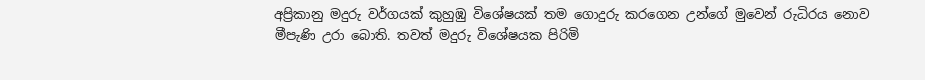අප්‍රිකානු මදුරු වර්ගයක්‌ කුහුඹු විශේෂයක්‌ තම ගොදුරු කරගෙන උන්ගේ මුවෙන් රුධිරය නොව මීපැණි උරා බොති. තවත් මදුරු විශේෂයක පිරිමි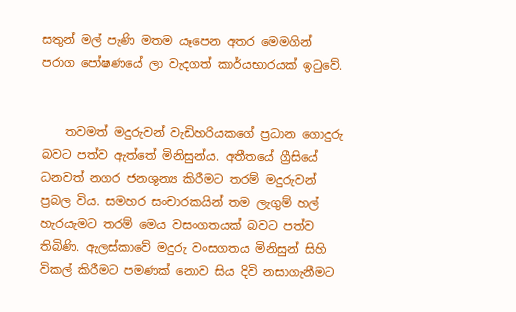සතුන් මල් පැණි මතම යෑපෙන අතර මෙමගින් පරාග පෝෂණයේ ලා වැදගත් කාර්යභාරයක්‌ ඉටුවේ.


    තවමත් මදුරුවන් වැඩිහරියකගේ ප්‍රධාන ගොදුරු බවට පත්ව ඇත්තේ මිනිසුන්ය. අතීතයේ ග්‍රීසියේ ධනවත් නගර ජනශුන්‍ය කිරීමට තරම් මදුරුවන් ප්‍රබල විය. සමහර සංචාරකයින් තම ලැගුම් හල් හැරයැමට තරම් මෙය වසංගතයක්‌ බවට පත්ව තිබිණි. ඇලස්‌කාවේ මදුරු වංසගතය මිනිසුන් සිහි විකල් කිරීමට පමණක්‌ නොව සිය දිවි නසාගැනීමට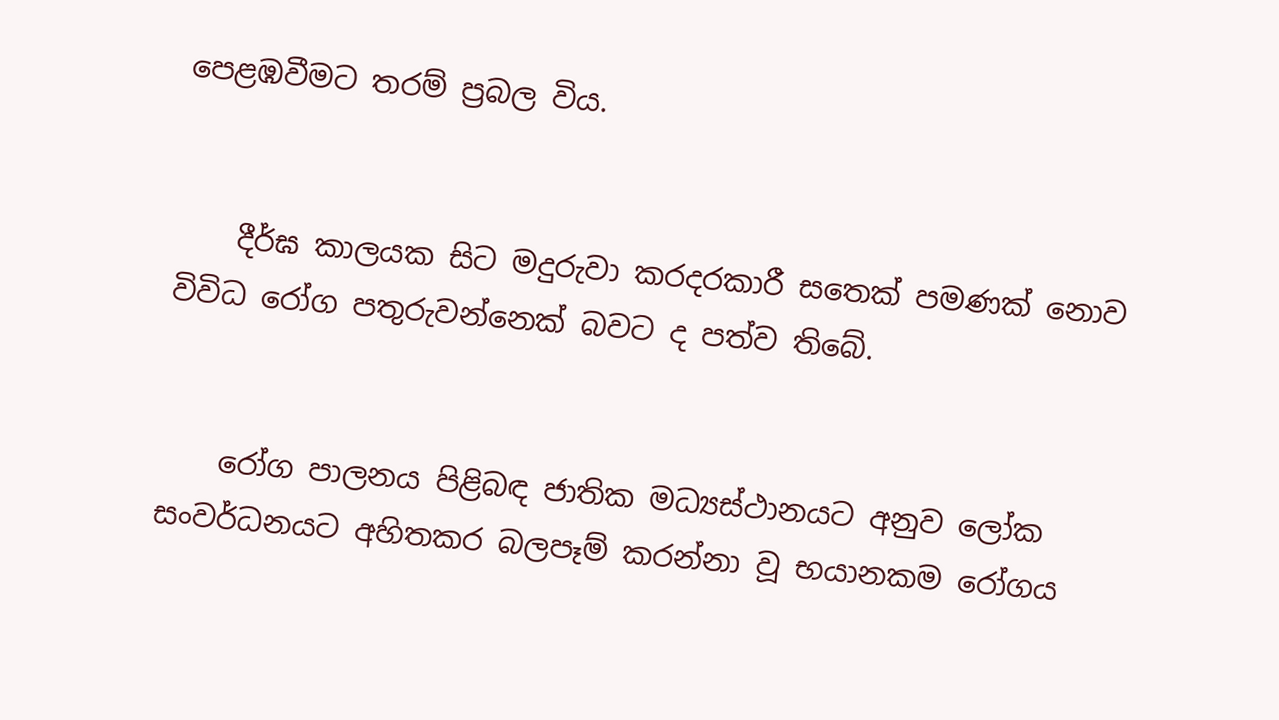පෙළඹවීමට තරම් ප්‍රබල විය.


    දීර්ඝ කාලයක සිට මදුරුවා කරදරකාරී සතෙක්‌ පමණක්‌ නොව විවිධ රෝග පතුරුවන්නෙක්‌ බවට ද පත්ව තිබේ.


    රෝග පාලනය පිළිබඳ ජාතික මධ්‍යස්‌ථානයට අනුව ලෝක සංවර්ධනයට අහිතකර බලපෑම් කරන්නා වූ භයානකම රෝගය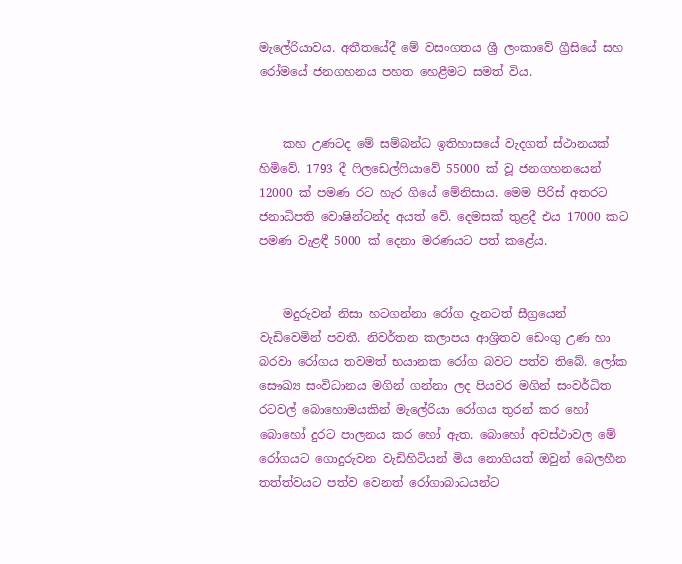මැලේරියාවය. අතීතයේදී මේ වසංගතය ශ්‍රී ලංකාවේ ග්‍රීසියේ සහ රෝමයේ ජනගහනය පහත හෙළීමට සමත් විය.


    කහ උණටද මේ සම්බන්ධ ඉතිහාසයේ වැදගත් ස්‌ථානයක්‌ හිමිවේ. 1793 දී ෆිලඩෙල්ෆියාවේ 55000 ක්‌ වූ ජනගහනයෙන් 12000 ක්‌ පමණ රට හැර ගියේ මේනිසාය. මෙම පිරිස්‌ අතරට ජනාධිපති වොෂින්ටන්ද අයත් වේ. දෙමසක්‌ තුළදී එය 17000 කට පමණ වැළඳී 5000 ක්‌ දෙනා මරණයට පත් කළේය.


    මදුරුවන් නිසා හටගන්නා රෝග දැනටත් සීග්‍රයෙන් වැඩිවෙමින් පවතී. නිවර්තන කලාපය ආශ්‍රිතව ඩෙංගු උණ හා බරවා රෝගය තවමත් භයානක රෝග බවට පත්ව තිබේ. ලෝක සෞඛ්‍ය සංවිධානය මගින් ගන්නා ලද පියවර මගින් සංවර්ධිත රටවල් බොහොමයකින් මැලේරියා රෝගය තුරන් කර හෝ බොහෝ දුරට පාලනය කර හෝ ඇත. බොහෝ අවස්‌ථාවල මේ රෝගයට ගොදුරුවන වැඩිහිටියන් මිය නොගියත් ඔවුන් බෙලහීන තත්ත්වයට පත්ව වෙනත් රෝගාබාධයන්ට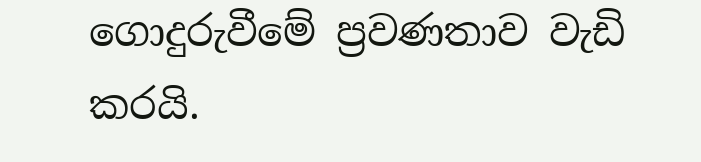ගොදුරුවීමේ ප්‍රවණතාව වැඩි කරයි.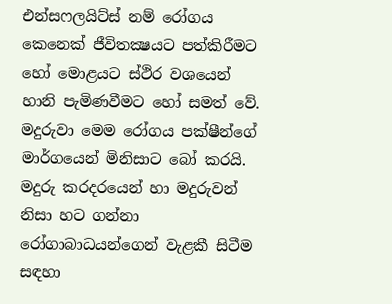එන්සෆලයිට්‌ස්‌ නම් රෝගය කෙනෙක්‌ ජීවිතක්‍ෂයට පත්කිරීමට හෝ මොළයට ස්‌ථිර වශයෙන් හානි පැමිණවීමට හෝ සමත් වේ. මදුරුවා මෙම රෝගය පක්‌ෂීන්ගේ මාර්ගයෙන් මිනිසාට බෝ කරයි. මදුරු කරදරයෙන් හා මදුරුවන් නිසා හට ගන්නා රෝගාබාධයන්ගෙන් වැළකී සිටීම සඳහා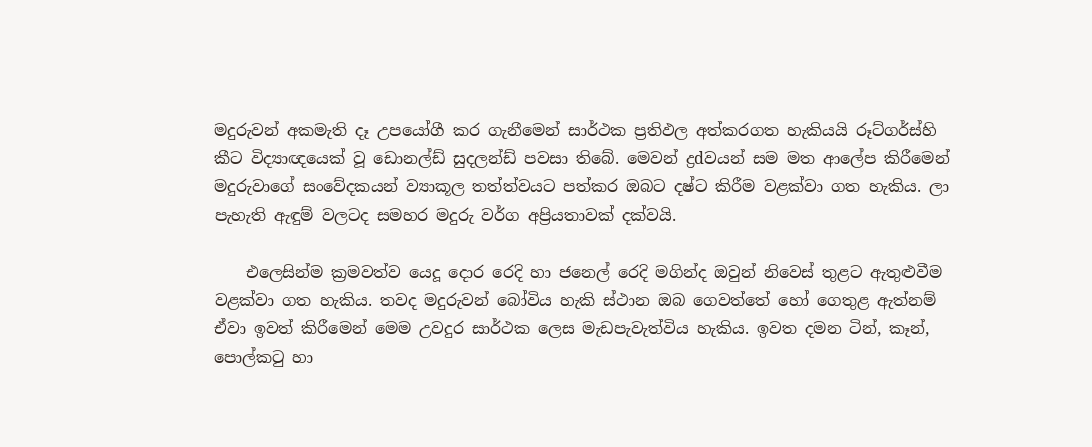මදුරුවන් අකමැති දෑ උපයෝගී කර ගැනීමෙන් සාර්ථක ප්‍රතිඵල අත්කරගත හැකියයි රූට්‌ගර්ස්‌හි කීට විද්‍යාඥයෙක්‌ වූ ඩොනල්ඩ් සුදලන්ඩ් පවසා තිබේ. මෙවන් ද්‍රdවයන් සම මත ආලේප කිරීමෙන් මදුරුවාගේ සංවේදකයන් ව්‍යාකූල තත්ත්වයට පත්කර ඔබට දෂ්ට කිරීම වළක්‌වා ගත හැකිය. ලා පැහැති ඇඳුම් වලටද සමහර මදුරු වර්ග අප්‍රියතාවක්‌ දක්‌වයි.

    එලෙසින්ම ක්‍රමවත්ව යෙදූ දොර රෙදි හා ජනෙල් රෙදි මගින්ද ඔවුන් නිවෙස්‌ තුළට ඇතුළුවීම වළක්‌වා ගත හැකිය. තවද මදුරුවන් බෝවිය හැකි ස්‌ථාන ඔබ ගෙවත්තේ හෝ ගෙතුළ ඇත්නම් ඒවා ඉවත් කිරීමෙන් මෙම උවදුර සාර්ථක ලෙස මැඩපැවැත්විය හැකිය. ඉවත දමන ටින්, කෑන්, පොල්කටු හා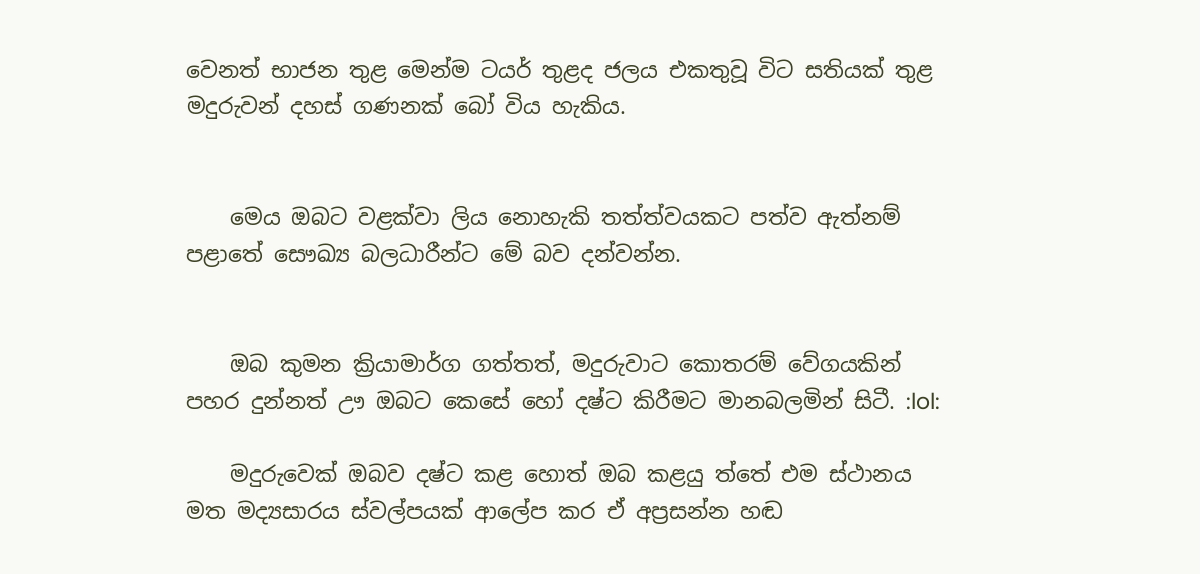වෙනත් භාජන තුළ මෙන්ම ටයර් තුළද ජලය එකතුවූ විට සතියක්‌ තුළ මදුරුවන් දහස්‌ ගණනක්‌ බෝ විය හැකිය.


    මෙය ඔබට වළක්‌වා ලිය නොහැකි තත්ත්වයකට පත්ව ඇත්නම් පළාතේ සෞඛ්‍ය බලධාරීන්ට මේ බව දන්වන්න.


    ඔබ කුමන ක්‍රියාමාර්ග ගත්තත්, මදුරුවාට කොතරම් වේගයකින් පහර දුන්නත් ඌ ඔබට කෙසේ හෝ දෂ්ට කිරීමට මානබලමින් සිටී. :lol:

    මදුරුවෙක්‌ ඔබව දෂ්ට කළ හොත් ඔබ කළයු ත්තේ එම ස්‌ථානය මත මද්‍යසාරය ස්‌වල්පයක්‌ ආලේප කර ඒ අප්‍රසන්න හඬ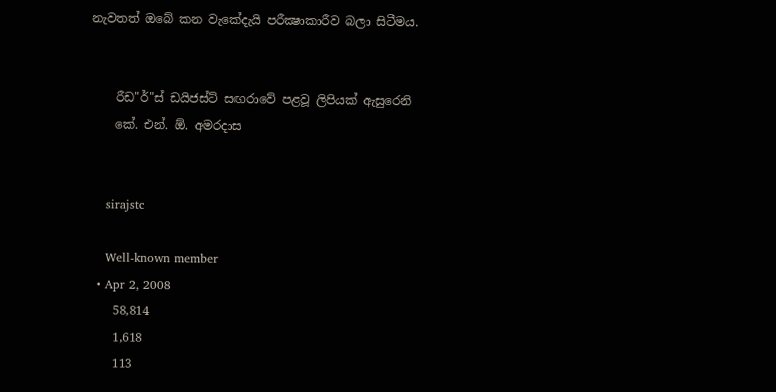නැවතත් ඔබේ කන වැකේදැයි පරීක්‍ෂාකාරීව බලා සිටීමය.


    රීඩ"ර්"ස්‌ ඩයිජස්‌ට්‌ සඟරාවේ පළවූ ලිපියක්‌ ඇසුරෙනි
    කේ. එන්. ඕ. අමරදාස


    sirajstc

    Well-known member
  • Apr 2, 2008
    58,814
    1,618
    113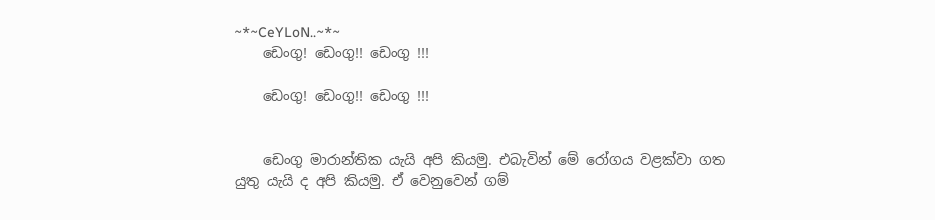~*~CeYLoN..~*~
    ඩෙංගු! ඩෙංගු!! ඩෙංගු !!!

    ඩෙංගු! ඩෙංගු!! ඩෙංගු !!!


    ඩෙංගු මාරාන්තික යැයි අපි කියමු. එබැවින් මේ රෝගය වළක්වා ගත යුතු යැයි ද අපි කියමු. ඒ වෙනුවෙන් ගම්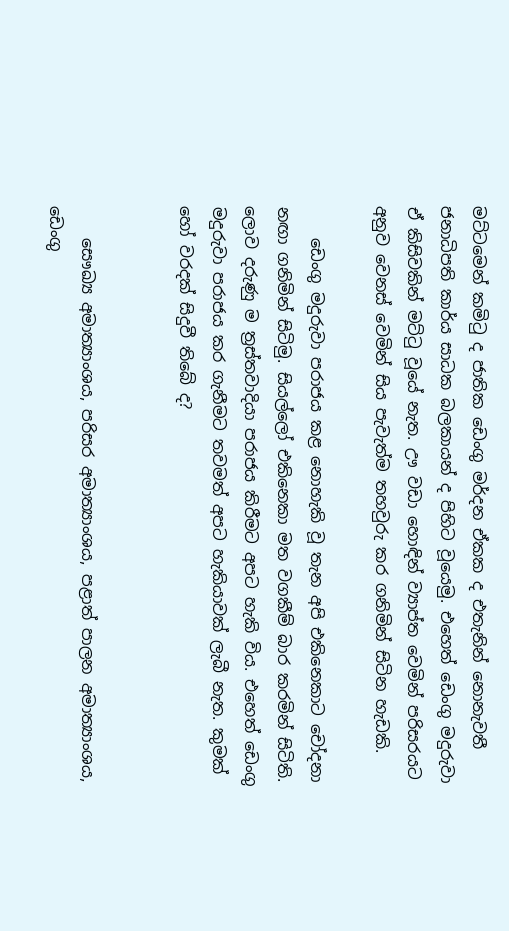මට්ටමෙන් කමිටු ද ජාතික ඩෙංගු මර්දන ඒකක ද එතැනින් නොනැවතී ජනාධිපති කාර්ය සාධක බලකායන් ද පිහිට වූයෙමු. එහෙත් ඩෙංගු මදුරුවා ඒ කිසිවකින් මට්ටු වූයේ නැත. ඌ වඩා හොඳින් ව්‍යාප්ත වෙමින් පරිසරයට අනුව වෙනස් වෙමින් සිය පැවැත්ම තහවුරු කර ගනිමින් සිටින හැඩකි.

    ඩෙංගු මදුරුවා පරාජය කළ නොහැකි වූ තැන අපි එකිනෙකාට චෝදනා නඟා ගනිමින් සිටිමු. සියල්ලෝ එකිනෙකා මත වගකීම් බාර කරමින් සිටිති. ලොව දරුණු ම ත්‍රස්තවාදියා පරාජය කිරීමට අපට හැකි විය. එහෙත් ඩෙංගු මදුරුවා පරාජය කර ගැනීමට තවමත් අපට හැකියාවක් ලැබී නැත. කුමක් හෝ වරදක් සිදුවී තිබේ ද?


    සෞඛ්‍ය අමාත්‍යාංශය, පරිසර අමාත්‍යාංශය, පළාත් පාලන අමාත්‍යාංශය, ඩෙංගු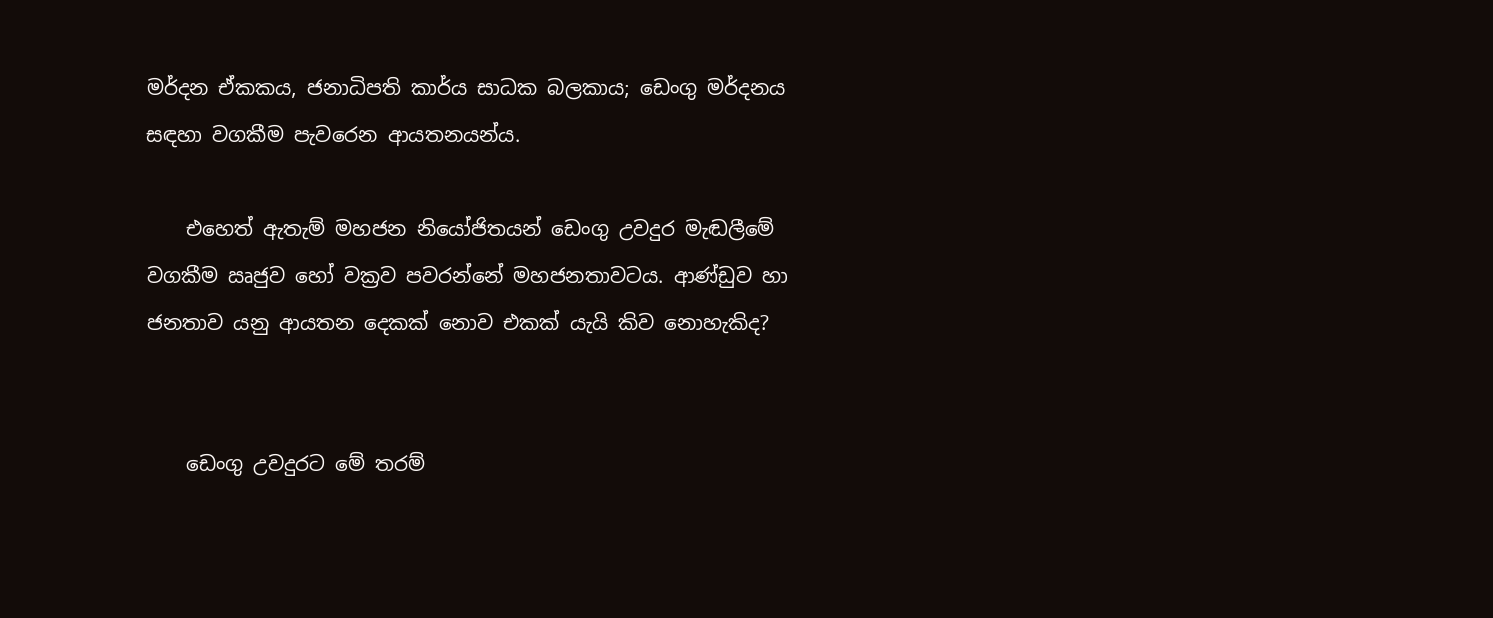මර්දන ඒකකය, ජනාධිපති කාර්ය සාධක බලකාය; ඩෙංගු මර්දනය සඳහා වගකීම පැවරෙන ආයතනයන්ය.

    එහෙත් ඇතැම් මහජන නියෝජිතයන් ඩෙංගු උවදුර මැඬලීමේ වගකීම ඍජුව හෝ වක්‍රව පවරන්නේ මහජනතාවටය. ආණ්ඩුව හා ජනතාව යනු ආයතන දෙකක් නොව එකක් යැයි කිව නොහැකිද?


    ඩෙංගු උවදුරට මේ තරම්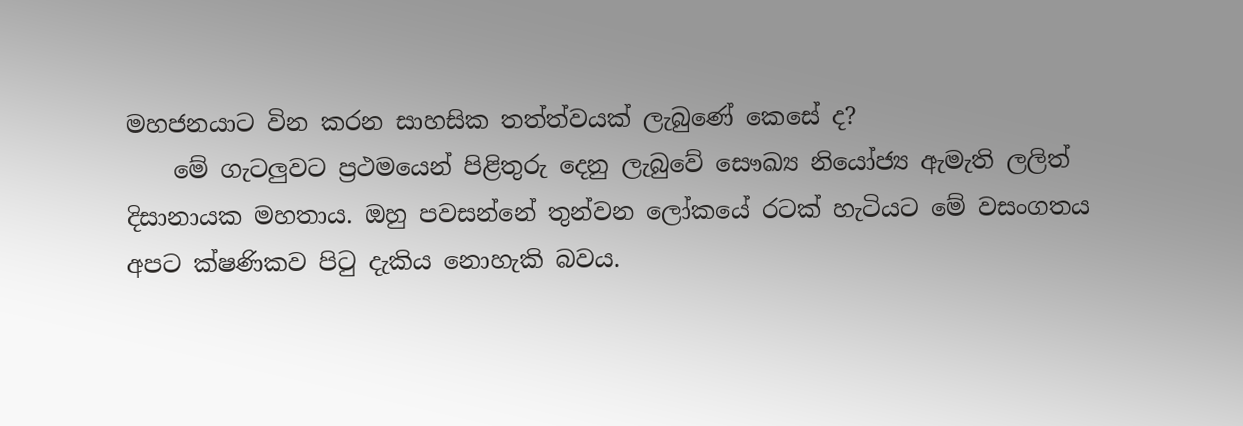මහජනයාට වින කරන සාහසික තත්ත්වයක් ලැබුණේ කෙසේ ද?
    මේ ගැටලුවට ප්‍රථමයෙන් පිළිතුරු දෙනු ලැබුවේ සෞඛ්‍ය නියෝජ්‍ය ඇමැති ලලිත් දිසානායක මහතාය. ඔහු පවසන්නේ තුන්වන ලෝකයේ රටක් හැටියට මේ වසංගතය අපට ක්ෂණිකව පිටු දැකිය නොහැකි බවය.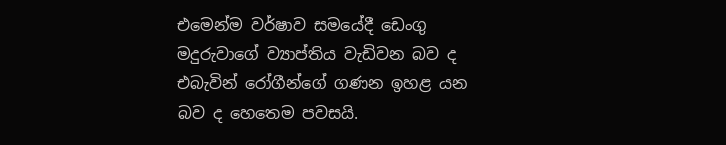එමෙන්ම වර්ෂාව සමයේදී ඩෙංගු මදුරුවාගේ ව්‍යාප්තිය වැඩිවන බව ද එබැවින් රෝගීන්ගේ ගණන ඉහළ යන බව ද හෙතෙම පවසයි.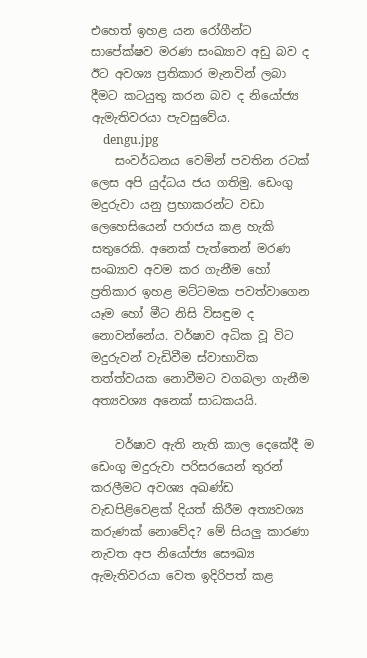එහෙත් ඉහළ යන රෝගීන්ට සාපේක්ෂව මරණ සංඛ්‍යාව අඩු බව ද ඊට අවශ්‍ය ප්‍රතිකාර මැනවින් ලබා දීමට කටයුතු කරන බව ද නියෝජ්‍ය ඇමැතිවරයා පැවසුවේය.
    dengu.jpg
    සංවර්ධනය වෙමින් පවතින රටක් ලෙස අපි යුද්ධය ජය ගතිමු. ඩෙංගු මදුරුවා යනු ප්‍රභාකරන්ට වඩා ලෙහෙසියෙන් පරාජය කළ හැකි සතුරෙකි. අනෙක් පැත්තෙන් මරණ සංඛ්‍යාව අවම කර ගැනීම හෝ ප්‍රතිකාර ඉහළ මට්ටමක පවත්වාගෙන යෑම හෝ මීට නිසි විසඳුම ද නොවන්නේය. වර්ෂාව අධික වූ විට මදුරුවන් වැඩිවීම ස්වාභාවික තත්ත්වයක නොවීමට වගබලා ගැනීම අත්‍යවශ්‍ය අනෙක් සාධකයයි.

    වර්ෂාව ඇති නැති කාල දෙකේදී ම ඩෙංගු මදුරුවා පරිසරයෙන් තුරන් කරලීමට අවශ්‍ය අඛණ්ඩ වැඩපිළිවෙළක් දියත් කිරීම අත්‍යවශ්‍ය කරුණක් නොවේද? මේ සියලු කාරණා නැවත අප නියෝජ්‍ය සෞඛ්‍ය ඇමැතිවරයා වෙත ඉදිරිපත් කළ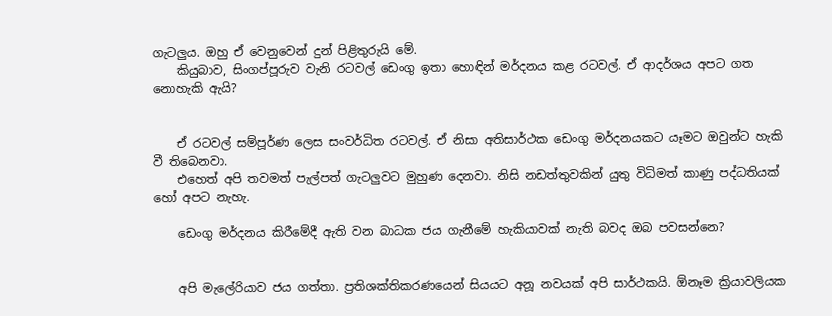ගැටලුය. ඔහු ඒ වෙනුවෙන් දුන් පිළිතුරුයි මේ.
    කියුබාව, සිංගප්පූරුව වැනි රටවල් ඩෙංගු ඉතා හොඳින් මර්දනය කළ රටවල්. ඒ ආදර්ශය අපට ගත නොහැකි ඇයි?


    ඒ රටවල් සම්පූර්ණ ලෙස සංවර්ධිත රටවල්. ඒ නිසා අතිසාර්ථක ඩෙංගු මර්දනයකට යෑමට ඔවුන්ට හැකි වී තිබෙනවා.
    එහෙත් අපි තවමත් පැල්පත් ගැටලුවට මුහුණ දෙනවා. නිසි නඩත්තුවකින් යුතු විධිමත් කාණු පද්ධතියක් හෝ අපට නැහැ.

    ඩෙංගු මර්දනය කිරීමේදී ඇති වන බාධක ජය ගැනීමේ හැකියාවක් නැති බවද ඔබ පවසන්නෙ?


    අපි මැලේරියාව ජය ගත්තා. ප්‍රතිශක්තිකරණයෙන් සියයට අනූ නවයක් අපි සාර්ථකයි. ඕනෑම ක්‍රියාවලියක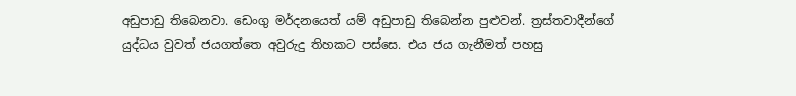අඩුපාඩු තිබෙනවා. ඩෙංගු මර්දනයෙත් යම් අඩුපාඩු තිබෙන්න පුළුවන්. ත්‍රස්තවාදීන්ගේ යුද්ධය වුවත් ජයගත්තෙ අවුරුදු තිහකට පස්සෙ. එය ජය ගැනීමත් පහසු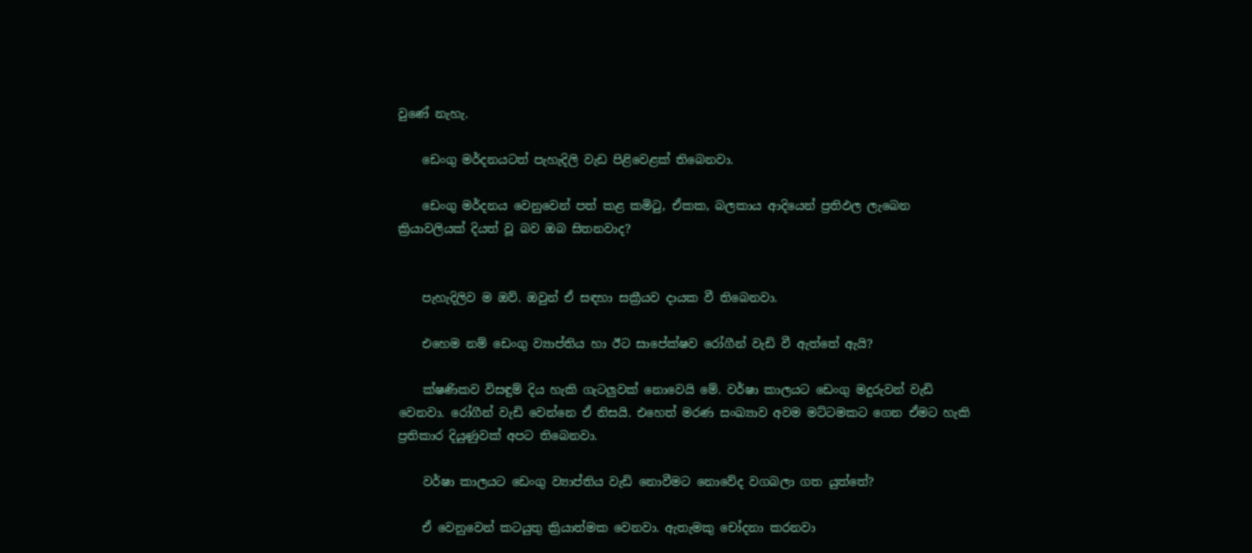වුණේ නැහැ.

    ඩෙංගු මර්දනයටත් පැහැදිලි වැඩ පිළිවෙළක් තිබෙනවා.

    ඩෙංගු මර්දනය වෙනුවෙන් පත් කළ කමිටු, ඒකක, බලකාය ආදියෙන් ප්‍රතිඵල ලැබෙන ක්‍රියාවලියක් දියත් වූ බව ඔබ සිතනවාද?


    පැහැදිලිව ම ඔව්. ඔවුන් ඒ සඳහා සක්‍රීයව දායක වී තිබෙනවා.

    එහෙම නම් ඩෙංගු ව්‍යාප්තිය හා ඊට සාපේක්ෂව රෝගීන් වැඩි වී ඇත්තේ ඇයි?

    ක්ෂණිකව විසඳුම් දිය හැකි ගැටලුවක් නොවෙයි මේ. වර්ෂා කාලයට ඩෙංගු මදුරුවන් වැඩි වෙනවා. රෝගීන් වැඩි වෙන්නෙ ඒ නිසයි. එහෙත් මරණ සංඛ්‍යාව අවම මට්ටමකට ගෙන ඒමට හැකි ප්‍රතිකාර දියුණුවක් අපට තිබෙනවා.

    වර්ෂා කාලයට ඩෙංගු ව්‍යාප්තිය වැඩි නොවීමට නොවේද වගබලා ගත යුත්තේ?

    ඒ වෙනුවෙන් කටයුතු ක්‍රියාත්මක වෙනවා. ඇතැමකු චෝදනා කරනවා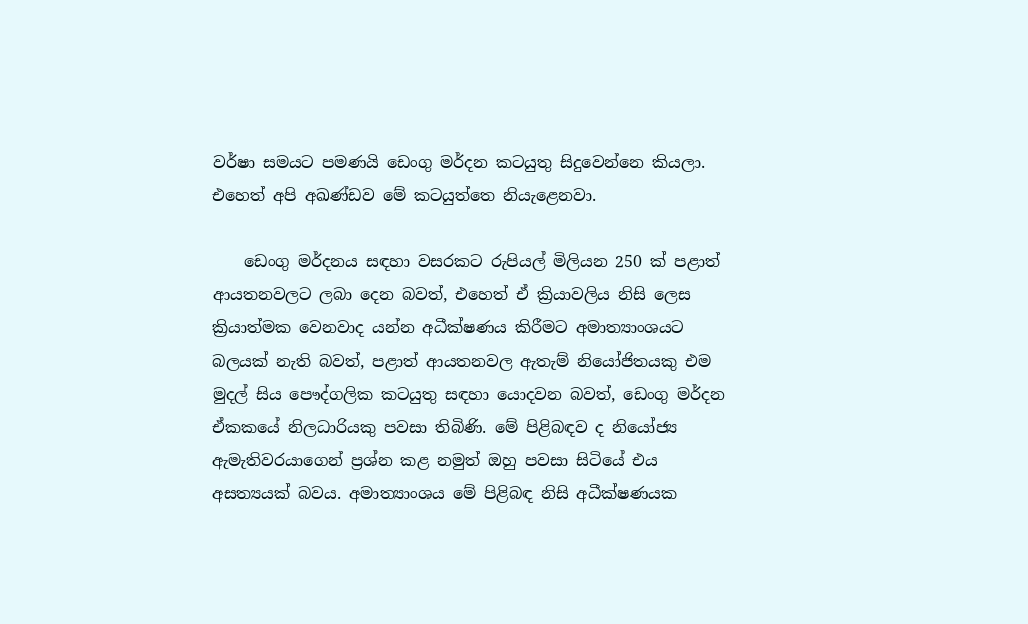වර්ෂා සමයට පමණයි ඩෙංගු මර්දන කටයුතු සිදුවෙන්නෙ කියලා. එහෙත් අපි අඛණ්ඩව මේ කටයුත්තෙ නියැළෙනවා.

    ඩෙංගු මර්දනය සඳහා වසරකට රුපියල් මිලියන 250 ක් පළාත් ආයතනවලට ලබා දෙන බවත්, එහෙත් ඒ ක්‍රියාවලිය නිසි ලෙස ක්‍රියාත්මක වෙනවාද යන්න අධීක්ෂණය කිරීමට අමාත්‍යාංශයට බලයක් නැති බවත්, පළාත් ආයතනවල ඇතැම් නියෝජිතයකු එම මුදල් සිය පෞද්ගලික කටයුතු සඳහා යොදවන බවත්, ඩෙංගු මර්දන ඒකකයේ නිලධාරියකු පවසා තිබිණි. මේ පිළිබඳව ද නියෝජ්‍ය ඇමැතිවරයාගෙන් ප්‍රශ්න කළ නමුත් ඔහු පවසා සිටියේ එය අසත්‍යයක් බවය. අමාත්‍යාංශය මේ පිළිබඳ නිසි අධීක්ෂණයක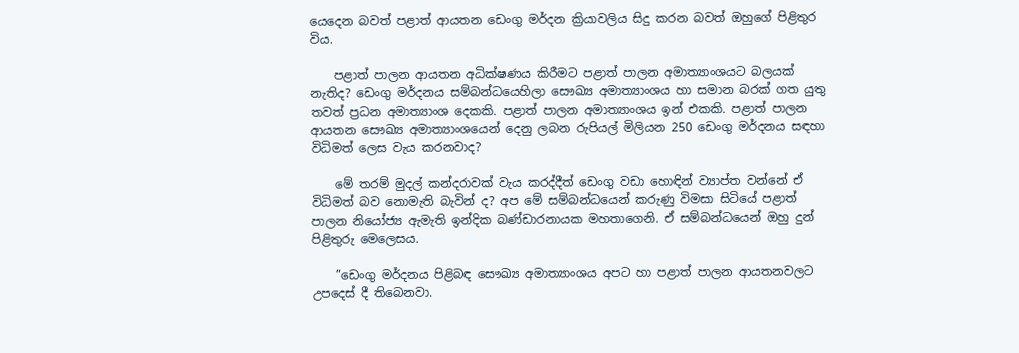යෙදෙන බවත් පළාත් ආයතන ඩෙංගු මර්දන ක්‍රියාවලිය සිදු කරන බවත් ඔහුගේ පිළිතුර විය.

    පළාත් පාලන ආයතන අධික්ෂණය කිරීමට පළාත් පාලන අමාත්‍යාංශයට බලයක් නැතිද? ඩෙංගු මර්දනය සම්බන්ධයෙහිලා සෞඛ්‍ය අමාත්‍යාංශය හා සමාන බරක් ගත යුතු තවත් ප්‍රධන අමාත්‍යාංශ දෙකකි. පළාත් පාලන අමාත්‍යාංශය ඉන් එකකි. පළාත් පාලන ආයතන සෞඛ්‍ය අමාත්‍යාංශයෙන් දෙනු ලබන රුපියල් මිලියන 250 ඩෙංගු මර්දනය සඳහා විධිමත් ලෙස වැය කරනවාද?

    මේ තරම් මුදල් කන්දරාවක් වැය කරද්දීත් ඩෙංගු වඩා හොඳින් ව්‍යාප්ත වන්නේ ඒ විධිමත් බව නොමැති බැවින් ද? අප මේ සම්බන්ධයෙන් කරුණු විමසා සිටියේ පළාත් පාලන නියෝජ්‍ය ඇමැති ඉන්දික බණ්ඩාරනායක මහතාගෙනි. ඒ සම්බන්ධයෙන් ඔහු දුන් පිළිතුරු මෙලෙසය.

    ”ඩෙංගු මර්දනය පිළිබඳ සෞඛ්‍ය අමාත්‍යාංශය අපට හා පළාත් පාලන ආයතනවලට උපදෙස් දී තිබෙනවා.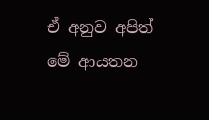ඒ අනුව අපිත් මේ ආයතන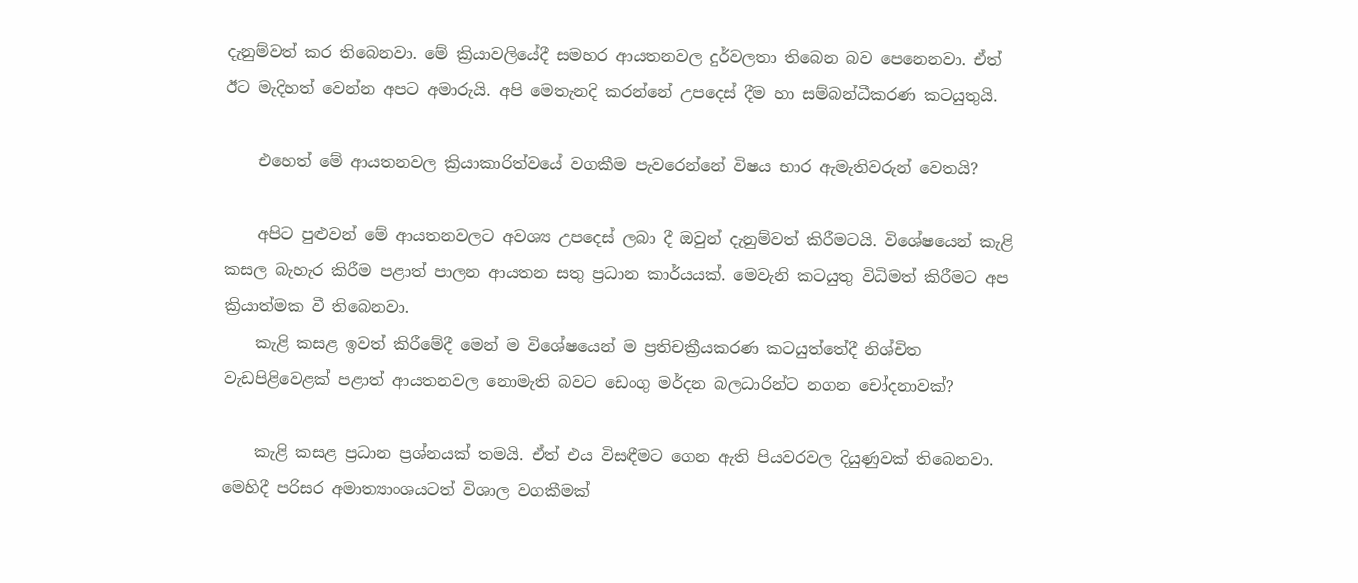දැනුම්වත් කර තිබෙනවා. මේ ක්‍රියාවලියේදී සමහර ආයතනවල දුර්වලතා තිබෙන බව පෙනෙනවා. ඒත් ඊට මැදිහත් වෙන්න අපට අමාරුයි. අපි මෙතැනදි කරන්නේ උපදෙස් දීම හා සම්බන්ධීකරණ කටයුතුයි.

    එහෙත් මේ ආයතනවල ක්‍රියාකාරිත්වයේ වගකීම පැවරෙන්නේ විෂය භාර ඇමැතිවරුන් වෙතයි?

    අපිට පුළුවන් මේ ආයතනවලට අවශ්‍ය උපදෙස් ලබා දී ඔවුන් දැනුම්වත් කිරීමටයි. විශේෂයෙන් කැළි කසල බැහැර කිරීම පළාත් පාලන ආයතන සතු ප්‍රධාන කාර්යයක්. මෙවැනි කටයුතු විධිමත් කිරීමට අප ක්‍රියාත්මක වී තිබෙනවා.
    කැළි කසළ ඉවත් කිරීමේදී මෙන් ම විශේෂයෙන් ම ප්‍රතිචක්‍රීයකරණ කටයුත්තේදී නිශ්චිත වැඩපිළිවෙළක් පළාත් ආයතනවල නොමැති බවට ඩෙංගු මර්දන බලධාරින්ට නගන චෝදනාවක්?

    කැළි කසළ ප්‍රධාන ප්‍රශ්නයක් තමයි. ඒත් එය විසඳීමට ගෙන ඇති පියවරවල දියුණුවක් තිබෙනවා. මෙහිදී පරිසර අමාත්‍යාංශයටත් විශාල වගකීමක්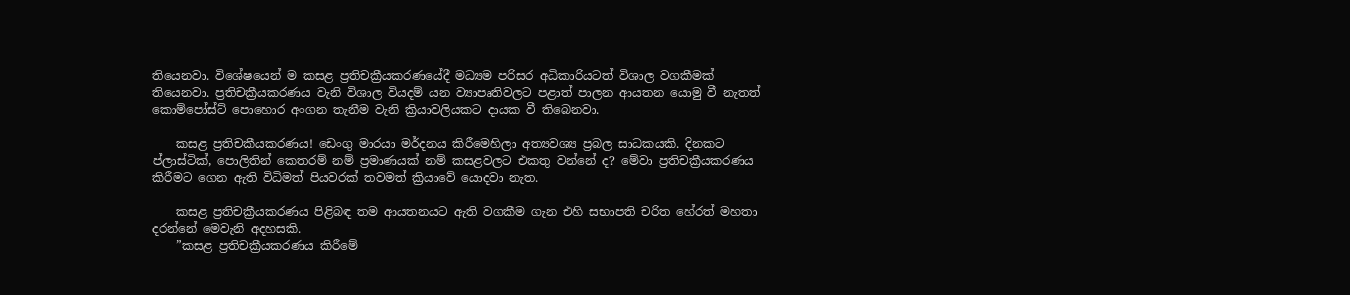තියෙනවා. විශේෂයෙන් ම කසළ ප්‍රතිචක්‍රීයකරණයේදී මධ්‍යම පරිසර අධිකාරියටත් විශාල වගකීමක් තියෙනවා. ප්‍රතිචක්‍රීයකරණය වැනි විශාල වියදම් යන ව්‍යාපෘතිවලට පළාත් පාලන ආයතන යොමු වී නැතත් කොම්පෝස්ට් පොහොර අංගන තැනීම වැනි ක්‍රියාවලියකට දායක වී තිබෙනවා.

    කසළ ප්‍රතිචකීයකරණය! ඩෙංගු මාරයා මර්දනය කිරීමෙහිලා අත්‍යවශ්‍ය ප්‍රබල සාධකයකි. දිනකට ප්ලාස්ටික්, පොලිතින් කෙතරම් නම් ප්‍රමාණයක් නම් කසළවලට එකතු වන්නේ ද? මේවා ප්‍රතිචක්‍රීයකරණය කිරීමට ගෙන ඇති විධිමත් පියවරක් තවමත් ක්‍රියාවේ යොදවා නැත.

    කසළ ප්‍රතිචක්‍රීයකරණය පිළිබඳ තම ආයතනයට ඇති වගකීම ගැන එහි සභාපති චරිත හේරත් මහතා දරන්නේ මෙවැනි අදහසකි.
    ”කසළ ප්‍රතිචක්‍රීයකරණය කිරීමේ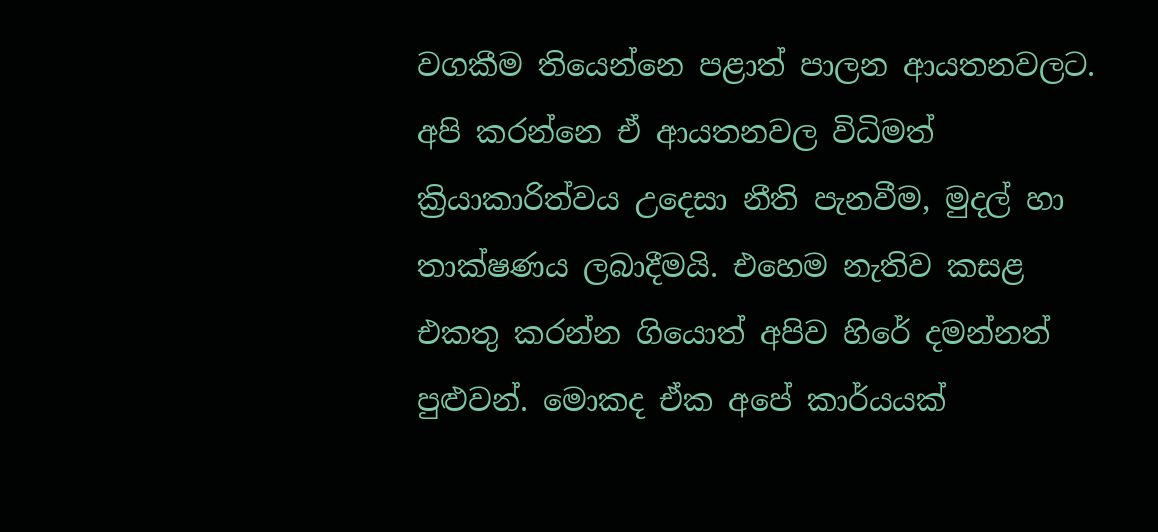වගකීම තියෙන්නෙ පළාත් පාලන ආයතනවලට. අපි කරන්නෙ ඒ ආයතනවල විධිමත් ක්‍රියාකාරිත්වය උදෙසා නීති පැනවීම, මුදල් හා තාක්ෂණය ලබාදීමයි. එහෙම නැතිව කසළ එකතු කරන්න ගියොත් අපිව හිරේ දමන්නත් පුළුවන්. මොකද ඒක අපේ කාර්යයක්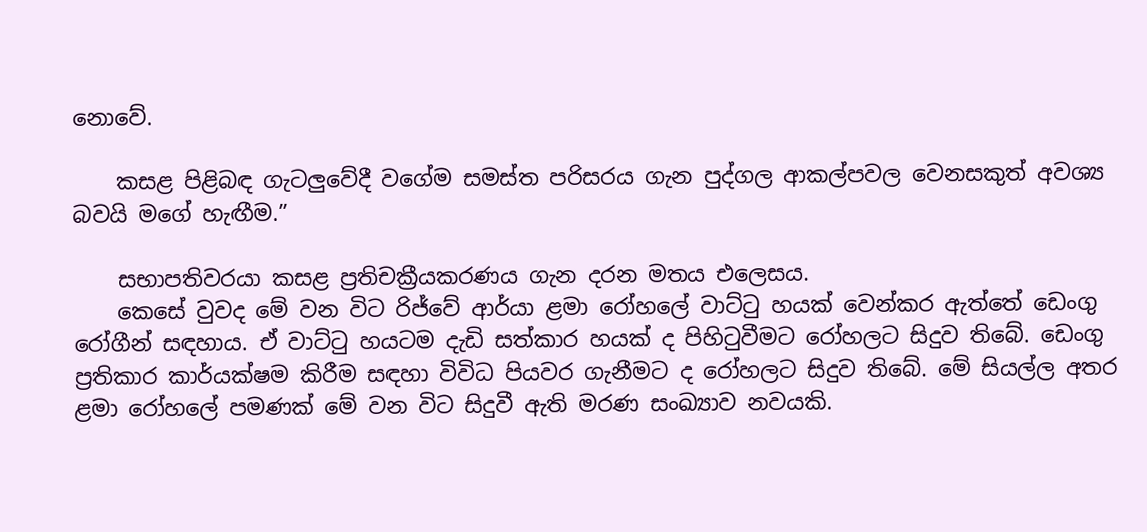නොවේ.

    කසළ පිළිබඳ ගැටලුවේදී වගේම සමස්ත පරිසරය ගැන පුද්ගල ආකල්පවල වෙනසකුත් අවශ්‍ය බවයි මගේ හැඟීම.”

    සභාපතිවරයා කසළ ප්‍රතිචක්‍රීයකරණය ගැන දරන මතය එලෙසය.
    කෙසේ වුවද මේ වන විට රිජ්වේ ආර්යා ළමා රෝහලේ වාට්ටු හයක් වෙන්කර ඇත්තේ ඩෙංගු රෝගීන් සඳහාය. ඒ වාට්ටු හයටම දැඩි සත්කාර හයක් ද පිහිටුවීමට රෝහලට සිදුව තිබේ. ඩෙංගු ප්‍රතිකාර කාර්යක්ෂම කිරීම සඳහා විවිධ පියවර ගැනීමට ද රෝහලට සිදුව තිබේ. මේ සියල්ල අතර ළමා රෝහලේ පමණක් මේ වන විට සිදුවී ඇති මරණ සංඛ්‍යාව නවයකි.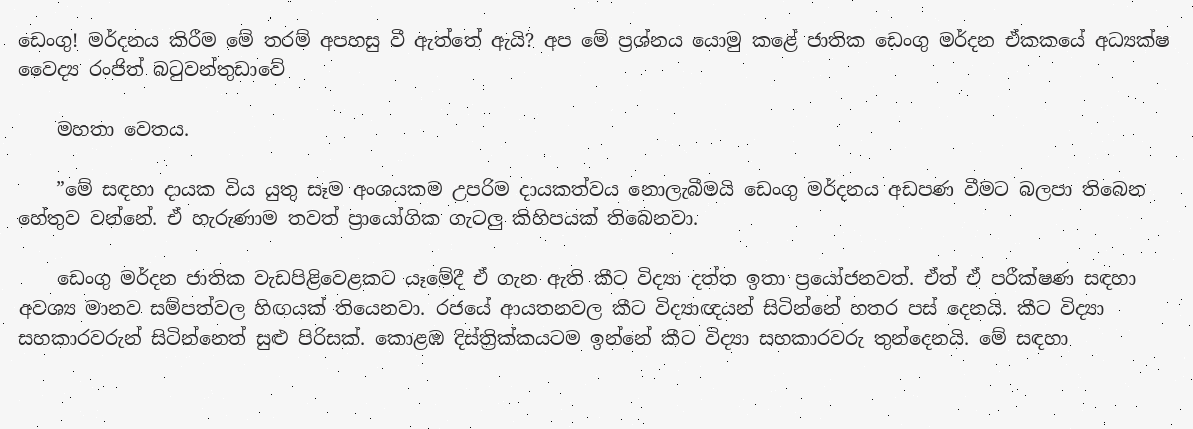ඩෙංගු! මර්දනය කිරීම මේ තරම් අපහසු වී ඇත්තේ ඇයි? අප මේ ප්‍රශ්නය යොමු කළේ ජාතික ඩෙංගු මර්දන ඒකකයේ අධ්‍යක්ෂ වෛද්‍ය රංජිත් බටුවන්තුඩාවේ

    මහතා වෙතය.

    ”මේ සඳහා දායක විය යුතු සෑම අංශයකම උපරිම දායකත්වය නොලැබීමයි ඩෙංගු මර්දනය අඩපණ වීමට බලපා තිබෙන හේතුව වන්නේ. ඒ හැරුණාම තවත් ප්‍රායෝගික ගැටලු කිහිපයක් තිබෙනවා.

    ඩෙංගු මර්දන ජාතික වැඩපිළිවෙළකට යෑමේදී ඒ ගැන ඇති කීට විද්‍යා දත්ත ඉතා ප්‍රයෝජනවත්. ඒත් ඒ පරීක්ෂණ සඳහා අවශ්‍ය මානව සම්පත්වල හිඟයක් තියෙනවා. රජයේ ආයතනවල කීට විද්‍යාඥයන් සිටින්නේ හතර පස් දෙනයි. කීට විද්‍යා සහකාරවරුන් සිටින්නෙත් සුළු පිරිසක්. කොළඹ දිස්ත්‍රික්කයටම ඉන්නේ කීට විද්‍යා සහකාරවරු තුන්දෙනයි. මේ සඳහා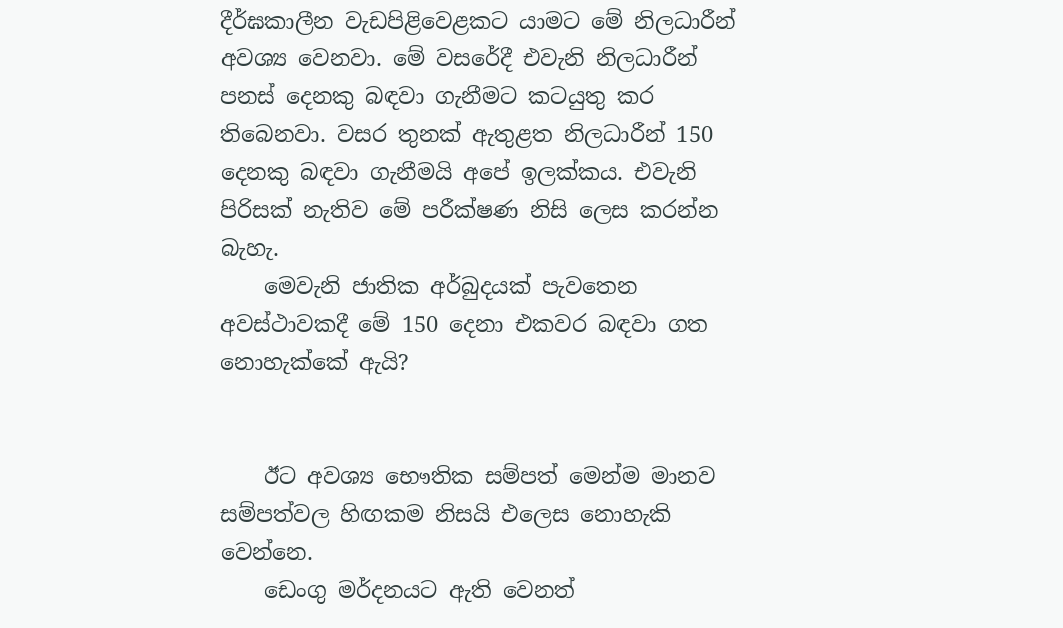දීර්ඝකාලීන වැඩපිළිවෙළකට යාමට මේ නිලධාරීන් අවශ්‍ය වෙනවා. මේ වසරේදී එවැනි නිලධාරීන් පනස් දෙනකු බඳවා ගැනීමට කටයුතු කර තිබෙනවා. වසර තුනක් ඇතුළත නිලධාරීන් 150 දෙනකු බඳවා ගැනීමයි අපේ ඉලක්කය. එවැනි පිරිසක් නැතිව මේ පරීක්ෂණ නිසි ලෙස කරන්න බැහැ.
    මෙවැනි ජාතික අර්බුදයක් පැවතෙන අවස්ථාවකදී මේ 150 දෙනා එකවර බඳවා ගත නොහැක්කේ ඇයි?


    ඊට අවශ්‍ය භෞතික සම්පත් මෙන්ම මානව සම්පත්වල හිඟකම නිසයි එලෙස නොහැකි වෙන්නෙ.
    ඩෙංගු මර්දනයට ඇති වෙනත්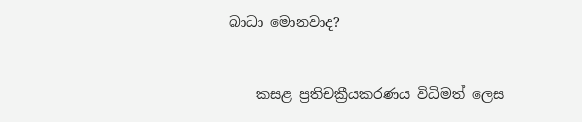බාධා මොනවාද?


    කසළ ප්‍රතිචක්‍රීයකරණය විධිමත් ලෙස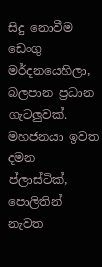සිදු නොවීම ඩෙංගු මර්දනයෙහිලා, බලපාන ප්‍රධාන ගැටලුවක්. මහජනයා ඉවත දමන ප්ලාස්ටික්, පොලිතින් නැවත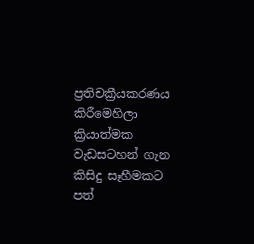ප්‍රතිචක්‍රීයකරණය කිරීමෙහිලා ක්‍රියාත්මක වැඩසටහන් ගැන කිසිදු සෑහීමකට පත්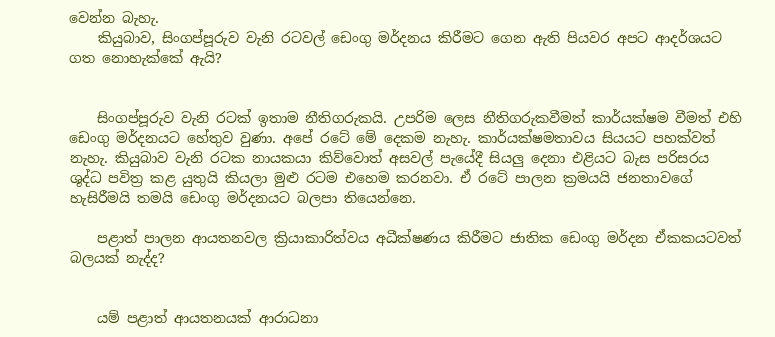වෙන්න බැහැ.
    කියුබාව, සිංගප්පූරුව වැනි රටවල් ඩෙංගු මර්දනය කිරීමට ගෙන ඇති පියවර අපට ආදර්ශයට ගත නොහැක්කේ ඇයි?


    සිංගප්පූරුව වැනි රටක් ඉතාම නීතිගරුකයි. උපරිම ලෙස නීතිගරුකවීමත් කාර්යක්ෂම වීමත් එහි ඩෙංගු මර්දනයට හේතුව වුණා. අපේ රටේ මේ දෙකම නැහැ. කාර්යක්ෂමතාවය සියයට පහක්වත් නැහැ. කියුබාව වැනි රටක නායකයා කිව්වොත් අසවල් පැයේදී සියලු දෙනා එළියට බැස පරිසරය ශුද්ධ පවිත්‍ර කළ යුතුයි කියලා මුළු රටම එහෙම කරනවා. ඒ රටේ පාලන ක්‍රමයයි ජනතාවගේ හැසිරීමයි තමයි ඩෙංගු මර්දනයට බලපා තියෙන්නෙ.

    පළාත් පාලන ආයතනවල ක්‍රියාකාරිත්වය අධීක්ෂණය කිරීමට ජාතික ඩෙංගු මර්දන ඒකකයටවත් බලයක් නැද්ද?


    යම් පළාත් ආයතනයක් ආරාධනා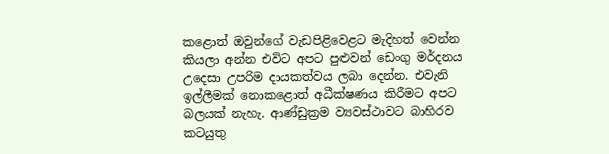කළොත් ඔවුන්ගේ වැඩපිළිවෙළට මැදිහත් වෙන්න කියලා අන්න එවිට අපට පුළුවන් ඩෙංගු මර්දනය උදෙසා උපරිම දායකත්වය ලබා දෙන්න. එවැනි ඉල්ලීමක් නොකළොත් අධීක්ෂණය කිරීමට අපට බලයක් නැහැ. ආණ්ඩුක්‍රම ව්‍යවස්ථාවට බාහිරව කටයුතු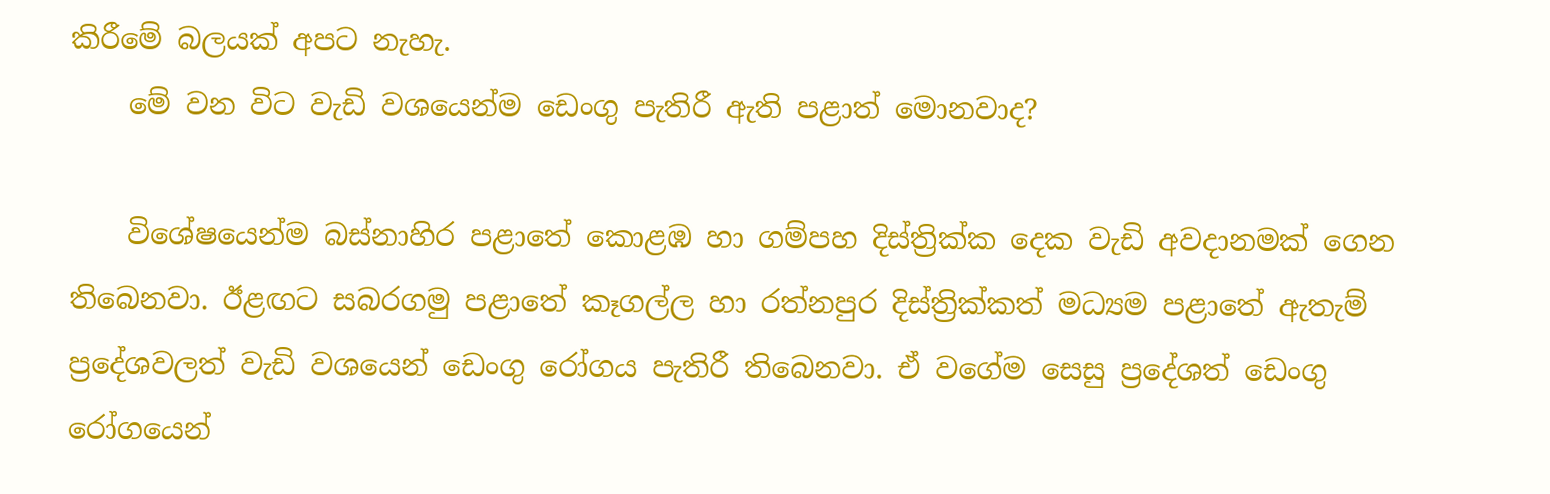කිරීමේ බලයක් අපට නැහැ.
    මේ වන විට වැඩි වශයෙන්ම ඩෙංගු පැතිරී ඇති පළාත් මොනවාද?

    විශේෂයෙන්ම බස්නාහිර පළාතේ කොළඹ හා ගම්පහ දිස්ත්‍රික්ක දෙක වැඩි අවදානමක් ගෙන තිබෙනවා. ඊළඟට සබරගමු පළාතේ කෑගල්ල හා රත්නපුර දිස්ත්‍රික්කත් මධ්‍යම පළාතේ ඇතැම් ප්‍රදේශවලත් වැඩි වශයෙන් ඩෙංගු රෝගය පැතිරී තිබෙනවා. ඒ වගේම සෙසු ප්‍රදේශත් ඩෙංගු රෝගයෙන්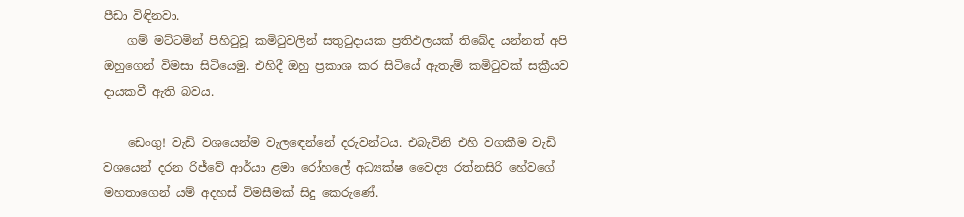පීඩා විඳිනවා.
    ගම් මට්ටමින් පිහිටුවූ කමිටුවලින් සතුටුදායක ප්‍රතිඵලයක් තිබේද යන්නත් අපි ඔහුගෙන් විමසා සිටියෙමු. එහිදී ඔහු ප්‍රකාශ කර සිටියේ ඇතැම් කමිටුවක් සක්‍රීයව දායකවී ඇති බවය.

    ඩෙංගු! වැඩි වශයෙන්ම වැලඳෙන්නේ දරුවන්ටය. එබැවිනි එහි වගකීම වැඩි වශයෙන් දරන රිජ්වේ ආර්යා ළමා රෝහලේ අධ්‍යක්ෂ වෛද්‍ය රත්නසිරි හේවගේ මහතාගෙන් යම් අදහස් විමසීමක් සිදු කෙරුණේ.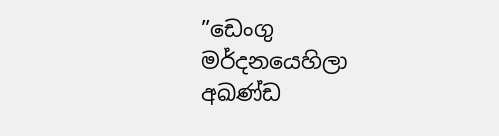”ඩෙංගු මර්දනයෙහිලා අඛණ්ඩ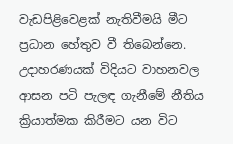වැඩපිළිවෙළක් නැතිවීමයි මීට ප්‍රධාන හේතුව වී තිබෙන්නෙ. උදාහරණයක් විදියට වාහනවල ආසන පටි පැලඳ ගැනීමේ නීතිය ක්‍රියාත්මක කිරීමට යන විට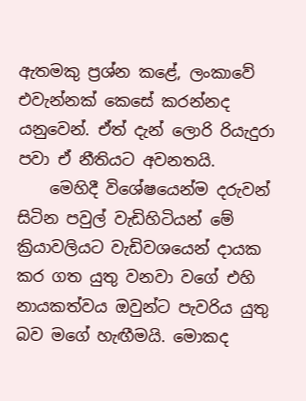ඇතමකු ප්‍රශ්න කළේ, ලංකාවේ එවැන්නක් කෙසේ කරන්නද යනුවෙන්. ඒත් දැන් ලොරි රියැදුරා පවා ඒ නීතියට අවනතයි.
    මෙහිදී විශේෂයෙන්ම දරුවන් සිටින පවුල් වැඩිහිටියන් මේ ක්‍රියාවලියට වැඩිවශයෙන් දායක කර ගත යුතු වනවා වගේ එහි නායකත්වය ඔවුන්ට පැවරිය යුතු බව මගේ හැඟීමයි. මොකද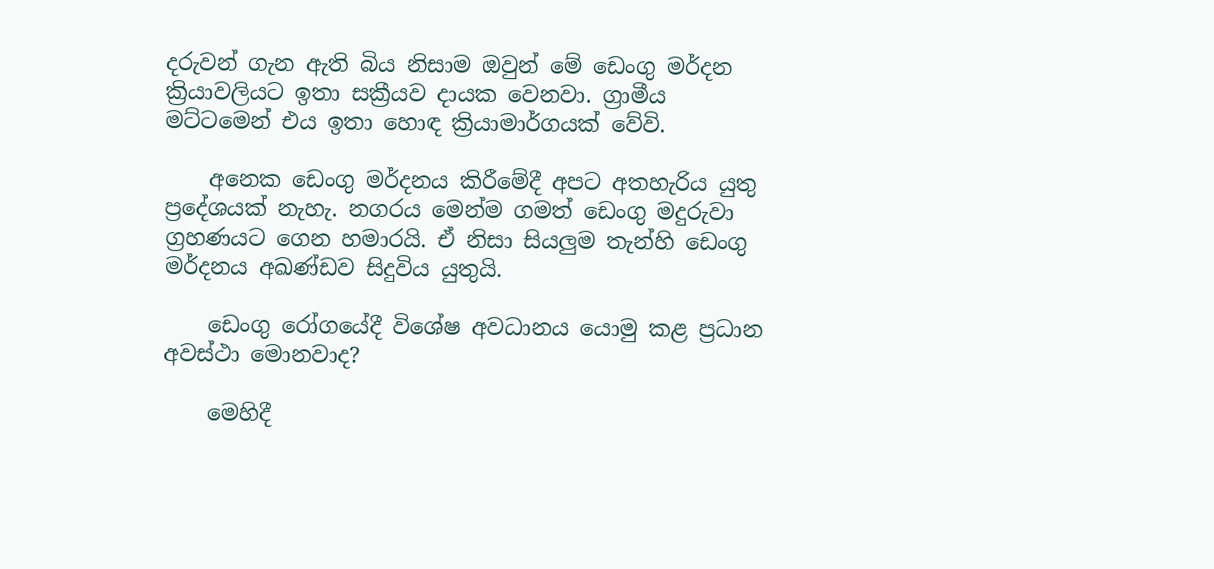දරුවන් ගැන ඇති බිය නිසාම ඔවුන් මේ ඩෙංගු මර්දන ක්‍රියාවලියට ඉතා සක්‍රීයව දායක වෙනවා. ග්‍රාමීය මට්ටමෙන් එය ඉතා හොඳ ක්‍රියාමාර්ගයක් වේවි.

    අනෙක ඩෙංගු මර්දනය කිරීමේදී අපට අතහැරිය යුතු ප්‍රදේශයක් නැහැ. නගරය මෙන්ම ගමත් ඩෙංගු මදුරුවා ග්‍රහණයට ගෙන හමාරයි. ඒ නිසා සියලුම තැන්හි ඩෙංගු මර්දනය අඛණ්ඩව සිදුවිය යුතුයි.

    ඩෙංගු රෝගයේදී විශේෂ අවධානය යොමු කළ ප්‍රධාන අවස්ථා මොනවාද?

    මෙහිදී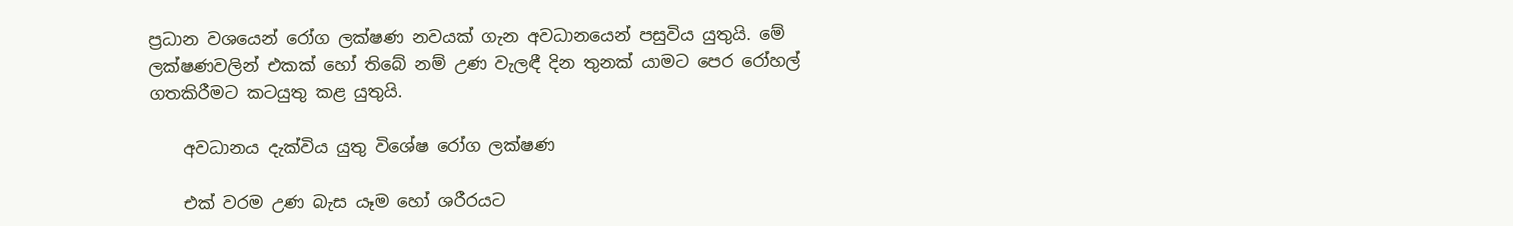ප්‍රධාන වශයෙන් රෝග ලක්ෂණ නවයක් ගැන අවධානයෙන් පසුවිය යුතුයි. මේ ලක්ෂණවලින් එකක් හෝ තිබේ නම් උණ වැලඳී දින තුනක් යාමට පෙර රෝහල් ගතකිරීමට කටයුතු කළ යුතුයි.

    අවධානය දැක්විය යුතු විශේෂ රෝග ලක්ෂණ

    එක් වරම උණ බැස යෑම හෝ ශරීරයට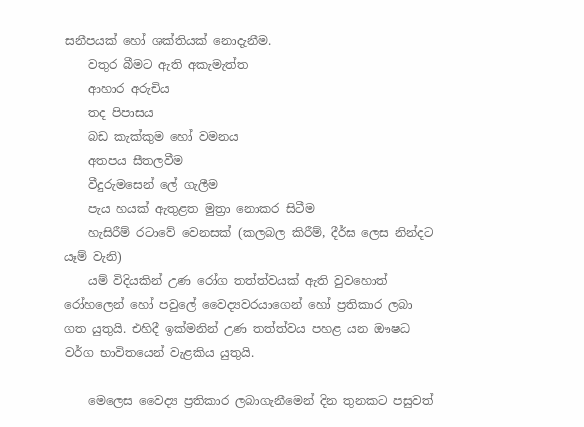සනීපයක් හෝ ශක්තියක් නොදැනීම.
    වතුර බීමට ඇති අකැමැත්ත
    ආහාර අරුචිය
    තද පිපාසය
    බඩ කැක්කුම හෝ වමනය
    අතපය සීතලවීම
    වීදුරුමසෙන් ලේ ගැලීම
    පැය හයක් ඇතුළත මුත්‍රා නොකර සිටීම
    හැසිරීම් රටාවේ වෙනසක් (කලබල කිරීම්, දීර්ඝ ලෙස නින්දට යෑම් වැනි)
    යම් විදියකින් උණ රෝග තත්ත්වයක් ඇති වුවහොත් රෝහලෙන් හෝ පවුලේ වෛද්‍යවරයාගෙන් හෝ ප්‍රතිකාර ලබා ගත යුතුයි. එහිදී ඉක්මනින් උණ තත්ත්වය පහළ යන ඖෂධ වර්ග භාවිතයෙන් වැළකිය යුතුයි.

    මෙලෙස වෛද්‍ය ප්‍රතිකාර ලබාගැනීමෙන් දින තුනකට පසුවත්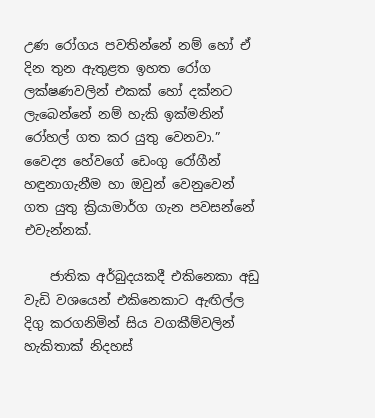උණ රෝගය පවතින්නේ නම් හෝ ඒ දින තුන ඇතුළත ඉහත රෝග ලක්ෂණවලින් එකක් හෝ දක්නට ලැබෙන්නේ නම් හැකි ඉක්මනින් රෝහල් ගත කර යුතු වෙනවා.” වෛද්‍ය හේවගේ ඩෙංගු රෝගීන් හඳුනාගැනීම හා ඔවුන් වෙනුවෙන් ගත යුතු ක්‍රියාමාර්ග ගැන පවසන්නේ එවැන්නක්.

    ජාතික අර්බුදයකදී එකිනෙකා අඩු වැඩි වශයෙන් එකිනෙකාට ඇඟිල්ල දිගු කරගනිමින් සිය වගකීම්වලින් හැකිතාක් නිදහස්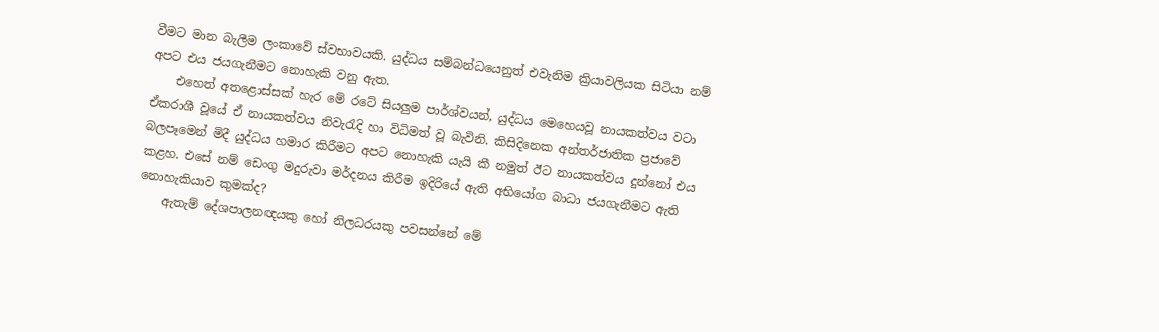වීමට මාන බැලීම ලංකාවේ ස්වභාවයකි. යුද්ධය සම්බන්ධයෙනුත් එවැනිම ක්‍රියාවලියක සිටියා නම් අපට එය ජයගැනීමට නොහැකි වනු ඇත.
    එහෙත් අතළොස්සක් හැර මේ රටේ සියලුම පාර්ශ්වයන්, යුද්ධය මෙහෙයවූ නායකත්වය වටා ඒකරාශී වූයේ ඒ නායකත්වය නිවැරැදි හා විධිමත් වූ බැවිනි. කිසිදිනෙක අන්තර්ජාතික ප්‍රජාවේ බලපෑමෙන් මිදී යුද්ධය හමාර කිරීමට අපට නොහැකි යැයි කී නමුත් ඊට නායකත්වය දුන්නෝ එය කළහ. එසේ නම් ඩෙංගු මදුරුවා මර්දනය කිරීම ඉදිරියේ ඇති අභියෝග බාධා ජයගැනීමට ඇති නොහැකියාව කුමක්ද?
    ඇතැම් දේශපාලනඥයකු හෝ නිලධරයකු පවසන්නේ මේ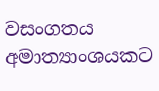වසංගතය අමාත්‍යාංශයකට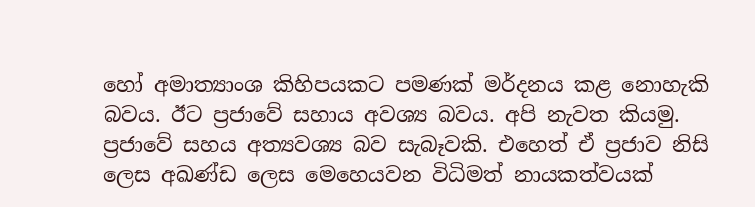හෝ අමාත්‍යාංශ කිහිපයකට පමණක් මර්දනය කළ නොහැකි බවය. ඊට ප්‍රජාවේ සහාය අවශ්‍ය බවය. අපි නැවත කියමු. ප්‍රජාවේ සහය අත්‍යවශ්‍ය බව සැබෑවකි. එහෙත් ඒ ප්‍රජාව නිසි ලෙස අඛණ්ඩ ලෙස මෙහෙයවන විධිමත් නායකත්වයක්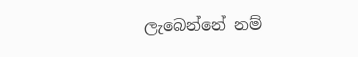ලැබෙන්නේ නම්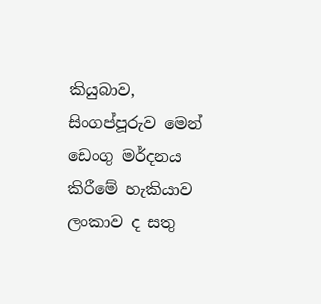කියුබාව, සිංගප්පූරුව මෙන් ඩෙංගු මර්දනය කිරීමේ හැකියාව ලංකාව ද සතු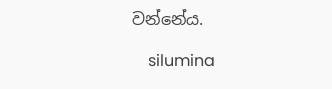වන්නේය.

    silumina